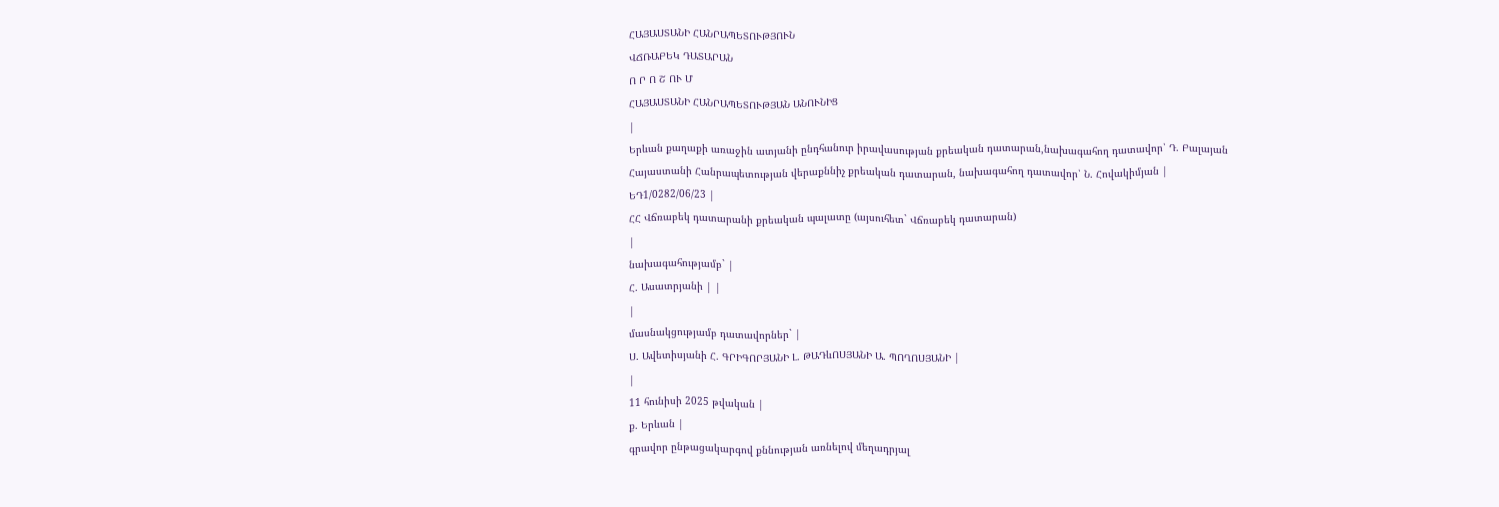ՀԱՅԱՍՏԱՆԻ ՀԱՆՐԱՊԵՏՈՒԹՅՈՒՆ
ՎՃՌԱԲԵԿ ԴԱՏԱՐԱՆ
Ո Ր Ո Շ ՈՒ Մ
ՀԱՅԱՍՏԱՆԻ ՀԱՆՐԱՊԵՏՈՒԹՅԱՆ ԱՆՈՒՆԻՑ
|
Երևան քաղաքի առաջին ատյանի ընդհանուր իրավասության քրեական դատարան,նախագահող դատավոր՝ Դ. Բալայան
Հայաստանի Հանրապետության վերաքննիչ քրեական դատարան, նախագահող դատավոր՝ Ն. Հովակիմյան |
ԵԴ1/0282/06/23 |
ՀՀ Վճռաբեկ դատարանի քրեական պալատը (այսուհետ` Վճռաբեկ դատարան)
|
նախագահությամբ` |
Հ. Ասատրյանի | |
|
մասնակցությամբ դատավորներ` |
Ս. Ավետիսյանի Հ. ԳՐԻԳՈՐՅԱՆԻ Լ. ԹԱԴևՈՍՅԱՆԻ Ա. ՊՈՂՈՍՅԱՆԻ |
|
11 հունիսի 2025 թվական |
ք. Երևան |
գրավոր ընթացակարգով քննության առնելով մեղադրյալ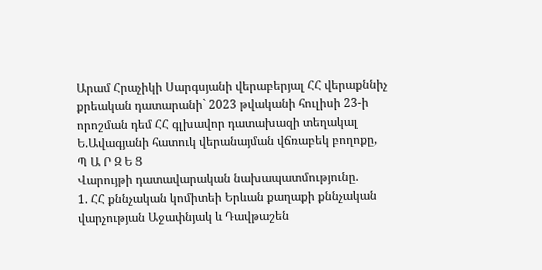Արամ Հրաչիկի Սարգսյանի վերաբերյալ ՀՀ վերաքննիչ քրեական դատարանի` 2023 թվականի հուլիսի 23-ի որոշման դեմ ՀՀ գլխավոր դատախազի տեղակալ Ե.Ավագյանի հատուկ վերանայման վճռաբեկ բողոքը,
Պ Ա Ր Զ Ե Ց
Վարույթի դատավարական նախապատմությունը.
1. ՀՀ քննչական կոմիտեի Երևան քաղաքի քննչական վարչության Աջափնյակ և Դավթաշեն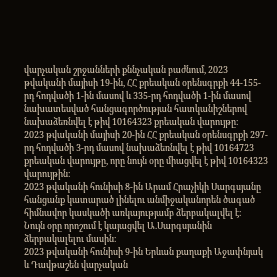վարչական շրջանների քննչական բաժնում, 2023 թվականի մայիսի 19-ին, ՀՀ քրեական օրենսգրքի 44-155-րդ հոդվածի 1-ին մասով և 335-րդ հոդվածի 1-ին մասով նախատեսված հանցագործության հատկանիշներով նախաձեռնվել է թիվ 10164323 քրեական վարույթը։
2023 թվականի մայիսի 20-ին ՀՀ քրեական օրենսգրքի 297-րդ հոդվածի 3-րդ մասով նախաձեռնվել է թիվ 10164723 քրեական վարույթը, որը նույն օրը միացվել է թիվ 10164323 վարույթին։
2023 թվականի հունիսի 8-ին Արամ Հրաչիկի Սարգսյանը հանցանք կատարած լինելու անմիջականորեն ծագած հիմնավոր կասկածի առկայությամբ ձերբակալվել է։
Նույն օրը որոշում է կայացվել Ա.Սարգսյանին ձերբակալելու մասին։
2023 թվականի հունիսի 9-ին Երևան քաղաքի Աջափնյակ և Դավթաշեն վարչական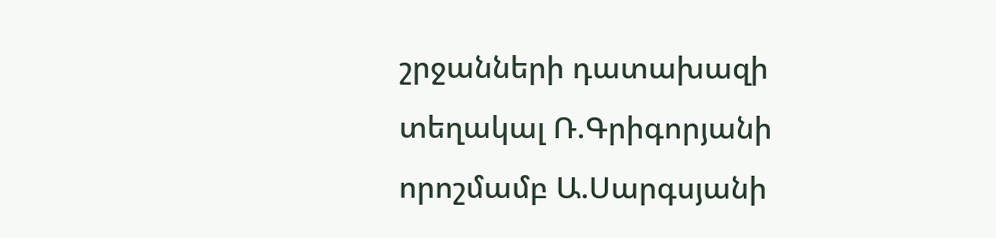շրջանների դատախազի տեղակալ Ռ.Գրիգորյանի որոշմամբ Ա.Սարգսյանի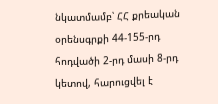նկատմամբ՝ ՀՀ քրեական օրենսգրքի 44-155-րդ հոդվածի 2-րդ մասի 8-րդ կետով, հարուցվել է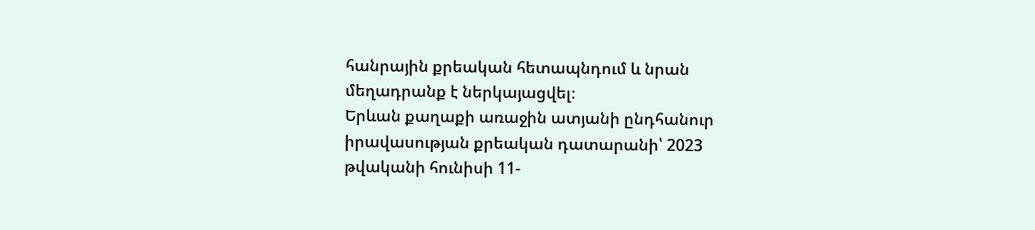հանրային քրեական հետապնդում և նրան մեղադրանք է ներկայացվել։
Երևան քաղաքի առաջին ատյանի ընդհանուր իրավասության քրեական դատարանի՝ 2023 թվականի հունիսի 11-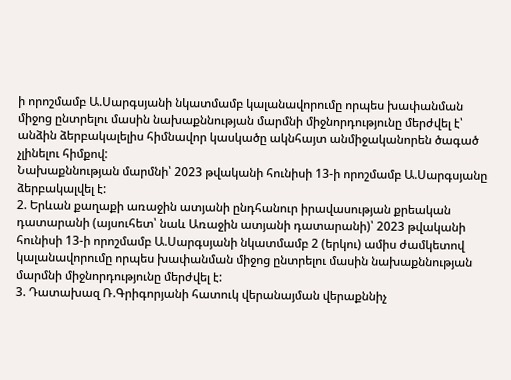ի որոշմամբ Ա.Սարգսյանի նկատմամբ կալանավորումը որպես խափանման միջոց ընտրելու մասին նախաքննության մարմնի միջնորդությունը մերժվել է՝ անձին ձերբակալելիս հիմնավոր կասկածը ակնհայտ անմիջականորեն ծագած չլինելու հիմքով:
Նախաքննության մարմնի՝ 2023 թվականի հունիսի 13-ի որոշմամբ Ա.Սարգսյանը ձերբակալվել է:
2. Երևան քաղաքի առաջին ատյանի ընդհանուր իրավասության քրեական դատարանի (այսուհետ՝ նաև Առաջին ատյանի դատարանի)՝ 2023 թվականի հունիսի 13-ի որոշմամբ Ա.Սարգսյանի նկատմամբ 2 (երկու) ամիս ժամկետով կալանավորումը որպես խափանման միջոց ընտրելու մասին նախաքննության մարմնի միջնորդությունը մերժվել է:
3. Դատախազ Ռ.Գրիգորյանի հատուկ վերանայման վերաքննիչ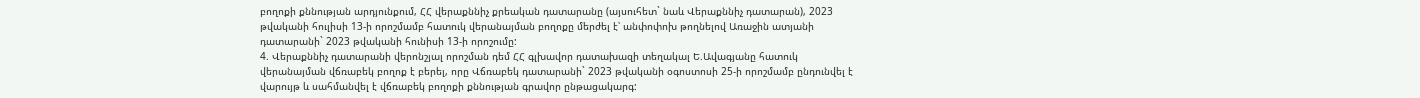բողոքի քննության արդյունքում, ՀՀ վերաքննիչ քրեական դատարանը (այսուհետ` նաև Վերաքննիչ դատարան), 2023 թվականի հուլիսի 13-ի որոշմամբ հատուկ վերանայման բողոքը մերժել է՝ անփոփոխ թողնելով Առաջին ատյանի դատարանի` 2023 թվականի հունիսի 13-ի որոշումը:
4. Վերաքննիչ դատարանի վերոնշյալ որոշման դեմ ՀՀ գլխավոր դատախազի տեղակալ Ե.Ավագյանը հատուկ վերանայման վճռաբեկ բողոք է բերել, որը Վճռաբեկ դատարանի` 2023 թվականի օգոստոսի 25-ի որոշմամբ ընդունվել է վարույթ և սահմանվել է վճռաբեկ բողոքի քննության գրավոր ընթացակարգ: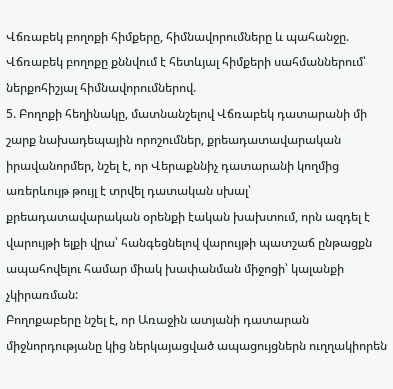Վճռաբեկ բողոքի հիմքերը, հիմնավորումները և պահանջը.
Վճռաբեկ բողոքը քննվում է հետևյալ հիմքերի սահմաններում՝ ներքոհիշյալ հիմնավորումներով.
5. Բողոքի հեղինակը, մատնանշելով Վճռաբեկ դատարանի մի շարք նախադեպային որոշումներ, քրեադատավարական իրավանորմեր, նշել է, որ Վերաքննիչ դատարանի կողմից առերևույթ թույլ է տրվել դատական սխալ՝ քրեադատավարական օրենքի էական խախտում, որն ազդել է վարույթի ելքի վրա՝ հանգեցնելով վարույթի պատշաճ ընթացքն ապահովելու համար միակ խափանման միջոցի՝ կալանքի չկիրառման:
Բողոքաբերը նշել է, որ Առաջին ատյանի դատարան միջնորդությանը կից ներկայացված ապացույցներն ուղղակիորեն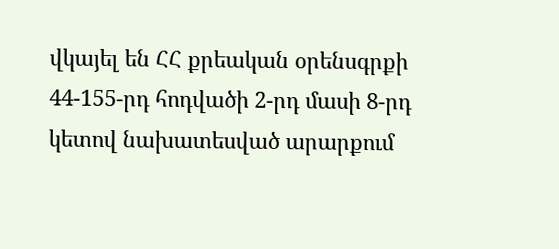վկայել են ՀՀ քրեական օրենսգրքի 44-155-րդ հոդվածի 2-րդ մասի 8-րդ կետով նախատեսված արարքում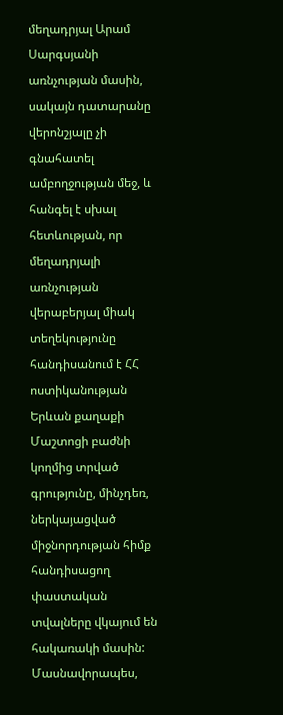մեղադրյալ Արամ Սարգսյանի առնչության մասին, սակայն դատարանը վերոնշյալը չի գնահատել ամբողջության մեջ, և հանգել է սխալ հետևության, որ մեղադրյալի առնչության վերաբերյալ միակ տեղեկությունը հանդիսանում է ՀՀ ոստիկանության Երևան քաղաքի Մաշտոցի բաժնի կողմից տրված գրությունը, մինչդեռ, ներկայացված միջնորդության հիմք հանդիսացող փաստական տվալները վկայում են հակառակի մասին:
Մասնավորապես,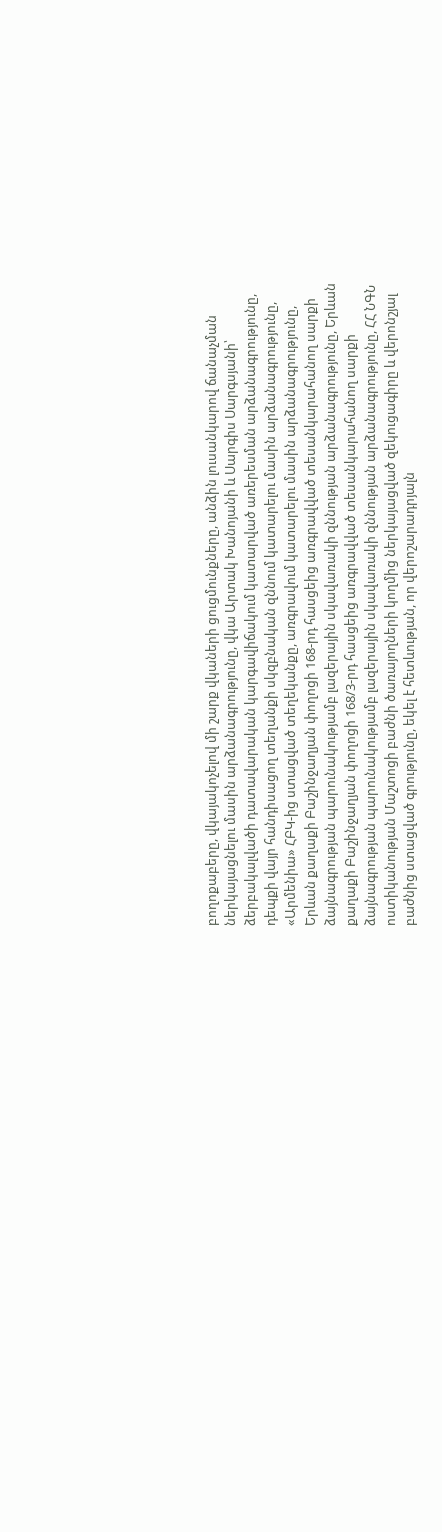բողոքաբերը, վկայակոչելով մի շարք վկաների ցուցմունքները, անձին լուսանկարով ճանաչման ներկայացնելու մասին արձանագրությունը, վկա Արտակ Խանոյանի և Սարգիս Սարգսյանի՝ ձերբակալվածի դատավարական կարգավիճակում կատարված առերեսման արձանագրությունը, դեպքի վայր հանդիսացող տեղանքի սկզբնական զննում կատարելու մասին արձանագրությունը, «Արմենիա» ՀԲԿ-ից ստացված տեղեկանքը, առգրավում կատարելու մասին արձանագրությունը, Երևան քաղաքի Բաշինջաղյան փողոցի 168-րդ հասցեից առգրավված տեսանկարահանող սարքի ձայնագրության պարունակությամբ լազերային սկավառակի զննության արձանագրությունը, Երևան քաղաքի Բաշինջաղյան փողոցի 168/3-րդ հասցեից առգրավված տեսանկարահանող սարքի ձայնագրության պարունակությամբ լազերային սկավառակի զննության արձանագրությունը, ՀՀ ՆԳՆ ոստիկանության Մաշտոցի բաժնի ծառայողների կողմից ներկայացված զեկուցագիրը և վերոնշյալ բաժնից ստացված գրությունը, եկել է հետևության, որ վերոշարադրյալն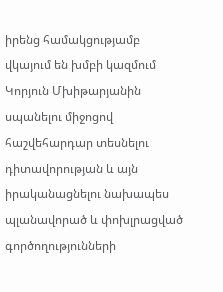իրենց համակցությամբ վկայում են խմբի կազմում Կորյուն Մխիթարյանին սպանելու միջոցով հաշվեհարդար տեսնելու դիտավորության և այն իրականացնելու նախապես պլանավորած և փոխլրացված գործողությունների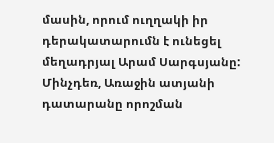մասին, որում ուղղակի իր դերակատարումն է ունեցել մեղադրյալ Արամ Սարգսյանը:
Մինչդեռ, Առաջին ատյանի դատարանը որոշման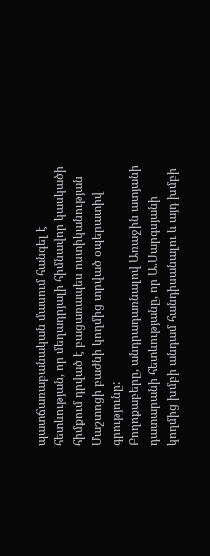պատճառաբանական մասում հանգել է հետևության, որ մեղադրյալի հիմնավոր կասկածի հիմքում դրված է բացառապես ոստիկանության Մաշտոցի բաժնի կողմից տրված օպերատիվ գրությունը:
Բողոքաբերը, անդրադառնալով Առաջին ատյանի դատարանի հետևությանը, որ Ա.Սարգսյանի կողմից խմբի անդամ հանդիսանալու և այդ խմբի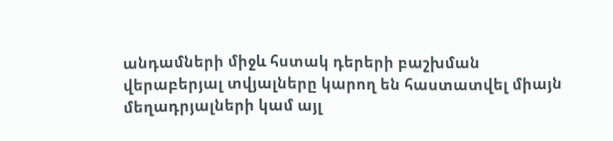անդամների միջև հստակ դերերի բաշխման վերաբերյալ տվյալները կարող են հաստատվել միայն մեղադրյալների կամ այլ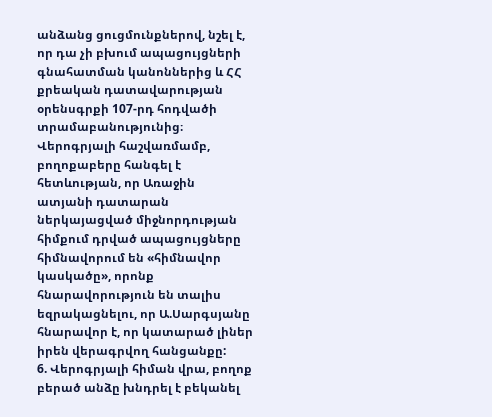անձանց ցուցմունքներով, նշել է, որ դա չի բխում ապացույցների գնահատման կանոններից և ՀՀ քրեական դատավարության օրենսգրքի 107-րդ հոդվածի տրամաբանությունից։
Վերոգրյալի հաշվառմամբ, բողոքաբերը հանգել է հետևության, որ Առաջին ատյանի դատարան ներկայացված միջնորդության հիմքում դրված ապացույցները հիմնավորում են «հիմնավոր կասկածը», որոնք հնարավորություն են տալիս եզրակացնելու, որ Ա.Սարգսյանը հնարավոր է, որ կատարած լիներ իրեն վերագրվող հանցանքը:
6. Վերոգրյալի հիման վրա, բողոք բերած անձը խնդրել է բեկանել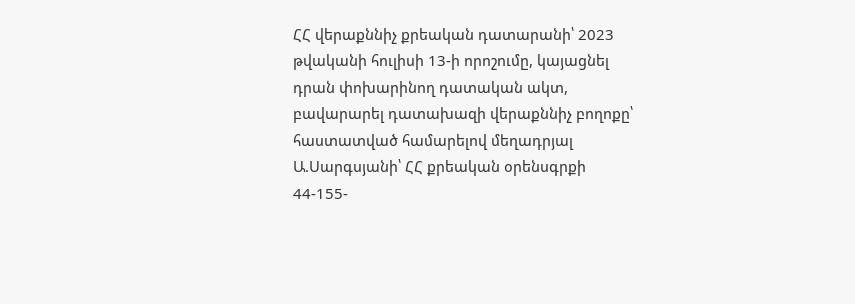ՀՀ վերաքննիչ քրեական դատարանի՝ 2023 թվականի հուլիսի 13-ի որոշումը, կայացնել դրան փոխարինող դատական ակտ, բավարարել դատախազի վերաքննիչ բողոքը՝ հաստատված համարելով մեղադրյալ Ա.Սարգսյանի՝ ՀՀ քրեական օրենսգրքի 44-155-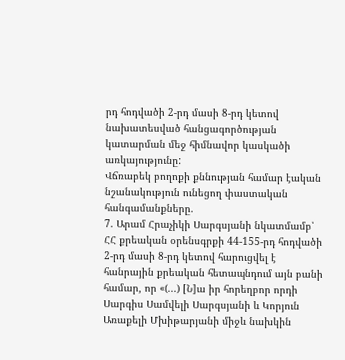րդ հոդվածի 2-րդ մասի 8-րդ կետով նախատեսված հանցագործության կատարման մեջ հիմնավոր կասկածի առկայությունը:
Վճռաբեկ բողոքի քննության համար էական նշանակություն ունեցող փաստական հանգամանքները.
7. Արամ Հրաչիկի Սարգսյանի նկատմամբ՝ ՀՀ քրեական օրենսգրքի 44-155-րդ հոդվածի 2-րդ մասի 8-րդ կետով հարուցվել է հանրային քրեական հետապնդում այն բանի համար, որ «(...) [Ն]ա իր հորեղբոր որդի Սարգիս Սամվելի Սարգսյանի և Կորյուն Առաքելի Մխիթարյանի միջև նախկին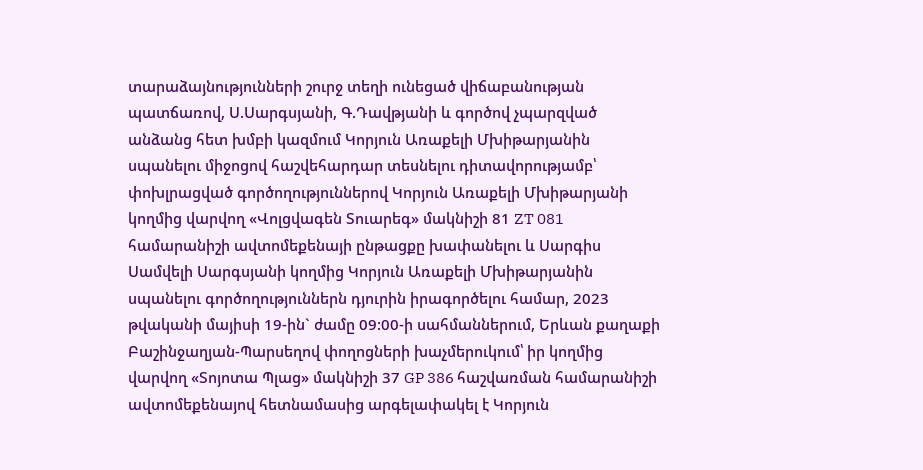տարաձայնությունների շուրջ տեղի ունեցած վիճաբանության պատճառով, Ս.Սարգսյանի, Գ.Դավթյանի և գործով չպարզված անձանց հետ խմբի կազմում Կորյուն Առաքելի Մխիթարյանին սպանելու միջոցով հաշվեհարդար տեսնելու դիտավորությամբ՝ փոխլրացված գործողություններով Կորյուն Առաքելի Մխիթարյանի կողմից վարվող «Վոլցվագեն Տուարեգ» մակնիշի 81 ZT 081 համարանիշի ավտոմեքենայի ընթացքը խափանելու և Սարգիս Սամվելի Սարգսյանի կողմից Կորյուն Առաքելի Մխիթարյանին սպանելու գործողություններն դյուրին իրագործելու համար, 2023 թվականի մայիսի 19-ին` ժամը 09:00-ի սահմաններում, Երևան քաղաքի Բաշինջաղյան-Պարսեղով փողոցների խաչմերուկում՝ իր կողմից վարվող «Տոյոտա Պլաց» մակնիշի 37 GP 386 հաշվառման համարանիշի ավտոմեքենայով հետնամասից արգելափակել է Կորյուն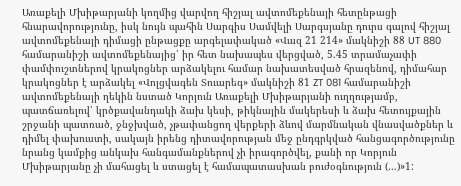Առաքելի Մխիթարյանի կողմից վարվող հիշյալ ավտոմեքենայի հետընթացի հնարավորությունը, իսկ նույն պահին Սարգիս Սամվելի Սարգսյանը դուրս գալով հիշյալ ավտոմեքենայի դիմացի ընթացքը արգելափակած «Վազ 21 214» մակնիշի 88 UT 880 համարանիշի ավտոմեքենայից՝ իր հետ նախապես վերցված, 5.45 տրամաչափի փամփուշտներով կրակոցներ արձակելու համար նախատեսված հրազենով, դիմահար կրակոցներ է արձակել «Վոլցվագեն Տուարեգ» մակնիշի 81 ZT 081 համարանիշի ավտոմեքենայի ղեկին նստած Կորյուն Առաքելի Մխիթարյանի ուղղությամբ, պատճառելով՝ կրծքավանդակի ձախ կեսի, թիկնային մակերեսի և ձախ հետույքային շրջանի պատռած, ջնջխված, չթափանցող վերքերի ձևով մարմնական վնասվածքներ և դիմել փախուստի, սակայն իրենց դիտավորության մեջ ընդգրկված հանցագործությունը նրանց կամքից անկախ հանգամանքներով չի իրագործվել, քանի որ Կորյուն Մխիթարյանը չի մահացել և ստացել է համապատասխան բուժօգնություն (…)»1: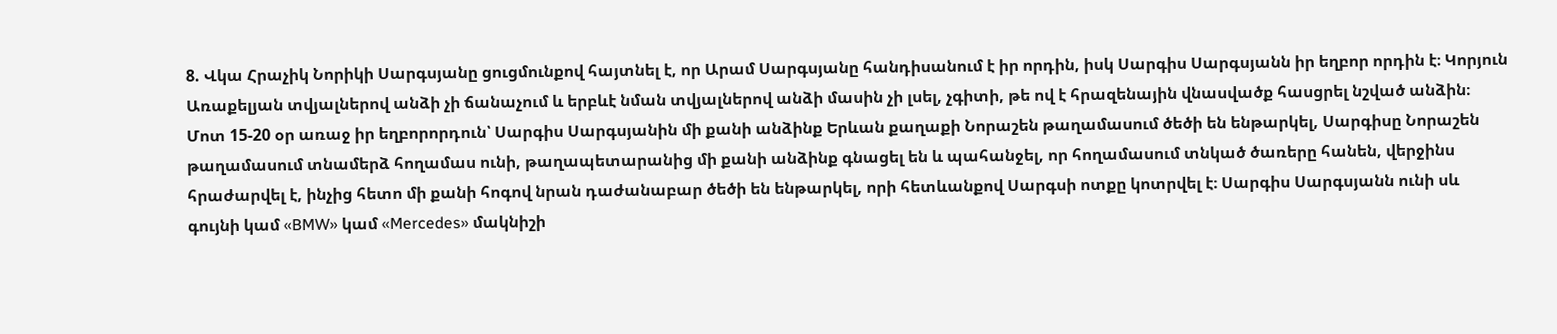8. Վկա Հրաչիկ Նորիկի Սարգսյանը ցուցմունքով հայտնել է, որ Արամ Սարգսյանը հանդիսանում է իր որդին, իսկ Սարգիս Սարգսյանն իր եղբոր որդին է։ Կորյուն Առաքելյան տվյալներով անձի չի ճանաչում և երբևէ նման տվյալներով անձի մասին չի լսել, չգիտի, թե ով է հրազենային վնասվածք հասցրել նշված անձին։ Մոտ 15-20 օր առաջ իր եղբորորդուն՝ Սարգիս Սարգսյանին մի քանի անձինք Երևան քաղաքի Նորաշեն թաղամասում ծեծի են ենթարկել, Սարգիսը Նորաշեն թաղամասում տնամերձ հողամաս ունի, թաղապետարանից մի քանի անձինք գնացել են և պահանջել, որ հողամասում տնկած ծառերը հանեն, վերջինս հրաժարվել է, ինչից հետո մի քանի հոգով նրան դաժանաբար ծեծի են ենթարկել, որի հետևանքով Սարգսի ոտքը կոտրվել է։ Սարգիս Սարգսյանն ունի սև գույնի կամ «BMW» կամ «Mercedes» մակնիշի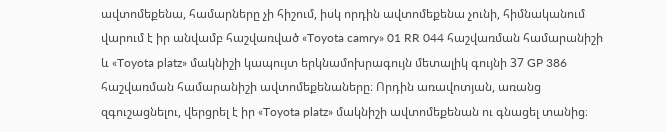ավտոմեքենա, համարները չի հիշում, իսկ որդին ավտոմեքենա չունի, հիմնականում վարում է իր անվամբ հաշվառված «Toyota camry» 01 RR 044 հաշվառման համարանիշի և «Toyota platz» մակնիշի կապույտ երկնամոխրագույն մետալիկ գույնի 37 GP 386 հաշվառման համարանիշի ավտոմեքենաները։ Որդին առավոտյան, առանց զգուշացնելու, վերցրել է իր «Toyota platz» մակնիշի ավտոմեքենան ու գնացել տանից։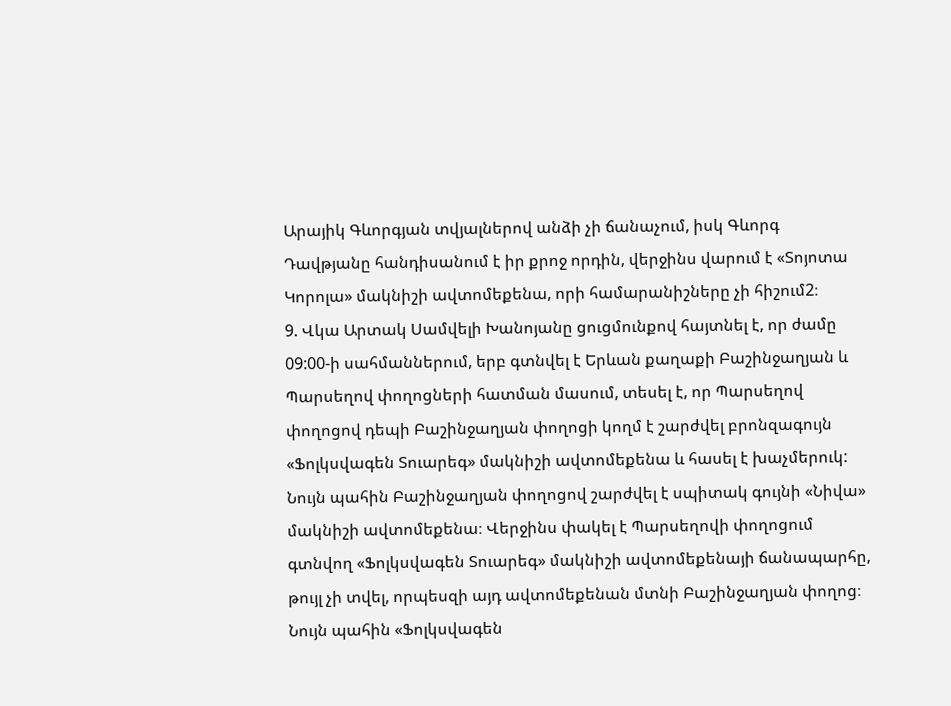Արայիկ Գևորգյան տվյալներով անձի չի ճանաչում, իսկ Գևորգ Դավթյանը հանդիսանում է իր քրոջ որդին, վերջինս վարում է «Տոյոտա Կորոլա» մակնիշի ավտոմեքենա, որի համարանիշները չի հիշում2։
9. Վկա Արտակ Սամվելի Խանոյանը ցուցմունքով հայտնել է, որ ժամը 09:00-ի սահմաններում, երբ գտնվել է Երևան քաղաքի Բաշինջաղյան և Պարսեղով փողոցների հատման մասում, տեսել է, որ Պարսեղով փողոցով դեպի Բաշինջաղյան փողոցի կողմ է շարժվել բրոնզագույն «Ֆոլկսվագեն Տուարեգ» մակնիշի ավտոմեքենա և հասել է խաչմերուկ: Նույն պահին Բաշինջաղյան փողոցով շարժվել է սպիտակ գույնի «Նիվա» մակնիշի ավտոմեքենա։ Վերջինս փակել է Պարսեղովի փողոցում գտնվող «Ֆոլկսվագեն Տուարեգ» մակնիշի ավտոմեքենայի ճանապարհը, թույլ չի տվել, որպեսզի այդ ավտոմեքենան մտնի Բաշինջաղյան փողոց։ Նույն պահին «Ֆոլկսվագեն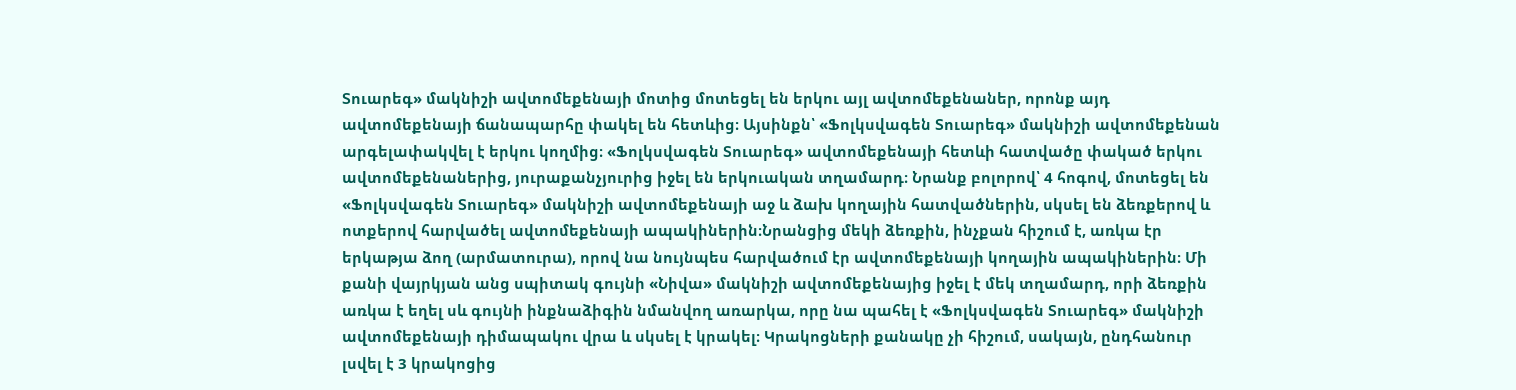Տուարեգ» մակնիշի ավտոմեքենայի մոտից մոտեցել են երկու այլ ավտոմեքենաներ, որոնք այդ ավտոմեքենայի ճանապարհը փակել են հետևից։ Այսինքն՝ «Ֆոլկսվագեն Տուարեգ» մակնիշի ավտոմեքենան արգելափակվել է երկու կողմից։ «Ֆոլկսվագեն Տուարեգ» ավտոմեքենայի հետևի հատվածը փակած երկու ավտոմեքենաներից, յուրաքանչյուրից իջել են երկուական տղամարդ։ Նրանք բոլորով՝ 4 հոգով, մոտեցել են «Ֆոլկսվագեն Տուարեգ» մակնիշի ավտոմեքենայի աջ և ձախ կողային հատվածներին, սկսել են ձեռքերով և ոտքերով հարվածել ավտոմեքենայի ապակիներին։Նրանցից մեկի ձեռքին, ինչքան հիշում է, առկա էր երկաթյա ձող (արմատուրա), որով նա նույնպես հարվածում էր ավտոմեքենայի կողային ապակիներին։ Մի քանի վայրկյան անց սպիտակ գույնի «Նիվա» մակնիշի ավտոմեքենայից իջել է մեկ տղամարդ, որի ձեռքին առկա է եղել սև գույնի ինքնաձիգին նմանվող առարկա, որը նա պահել է «Ֆոլկսվագեն Տուարեգ» մակնիշի ավտոմեքենայի դիմապակու վրա և սկսել է կրակել։ Կրակոցների քանակը չի հիշում, սակայն, ընդհանուր լսվել է 3 կրակոցից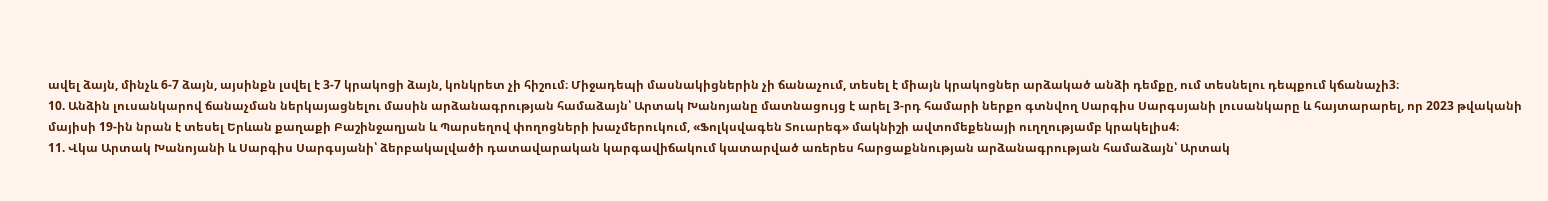ավել ձայն, մինչև 6-7 ձայն, այսինքն լսվել է 3-7 կրակոցի ձայն, կոնկրետ չի հիշում։ Միջադեպի մասնակիցներին չի ճանաչում, տեսել է միայն կրակոցներ արձակած անձի դեմքը, ում տեսնելու դեպքում կճանաչի3։
10. Անձին լուսանկարով ճանաչման ներկայացնելու մասին արձանագրության համաձայն՝ Արտակ Խանոյանը մատնացույց է արել 3-րդ համարի ներքո գտնվող Սարգիս Սարգսյանի լուսանկարը և հայտարարել, որ 2023 թվականի մայիսի 19-ին նրան է տեսել Երևան քաղաքի Բաշինջաղյան և Պարսեղով փողոցների խաչմերուկում, «Ֆոլկսվագեն Տուարեգ» մակնիշի ավտոմեքենայի ուղղությամբ կրակելիս4։
11. Վկա Արտակ Խանոյանի և Սարգիս Սարգսյանի՝ ձերբակալվածի դատավարական կարգավիճակում կատարված առերես հարցաքննության արձանագրության համաձայն՝ Արտակ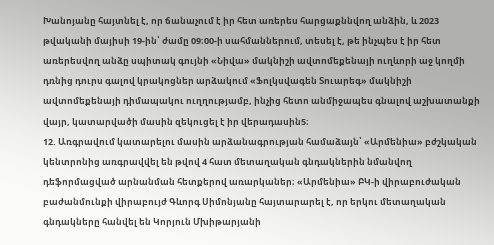Խանոյանը հայտնել է, որ ճանաչում է իր հետ առերես հարցաքննվող անձին, և 2023 թվականի մայիսի 19-ին՝ ժամը 09։00-ի սահմաններում, տեսել է, թե ինչպես է իր հետ առերեսվող անձը սպիտակ գույնի «Նիվա» մակնիշի ավտոմեքենայի ուղևորի աջ կողմի դռնից դուրս գալով կրակոցներ արձակում «Ֆոլկսվագեն Տուարեգ» մակնիշի ավտոմեքենայի դիմապակու ուղղությամբ, ինչից հետո անմիջապես գնալով աշխատանքի վայր, կատարվածի մասին զեկուցել է իր վերադասին5։
12. Առգրավում կատարելու մասին արձանագրության համաձայն՝ «Արմենիա» բժշկական կենտրոնից առգրավվել են թվով 4 հատ մետաղական գնդակներին նմանվող դեֆորմացված արնանման հետքերով առարկաներ։ «Արմենիա» ԲԿ-ի վիրաբուժական բաժանմունքի վիրաբույժ Գևորգ Սիմոնյանը հայտարարել է, որ երկու մետաղական գնդակները հանվել են Կորյուն Մխիթարյանի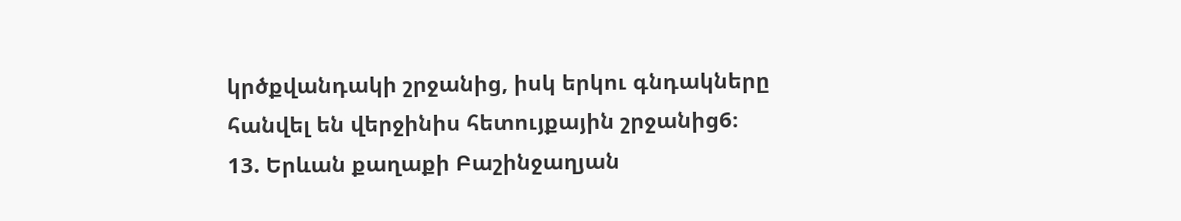կրծքվանդակի շրջանից, իսկ երկու գնդակները հանվել են վերջինիս հետույքային շրջանից6։
13. Երևան քաղաքի Բաշինջաղյան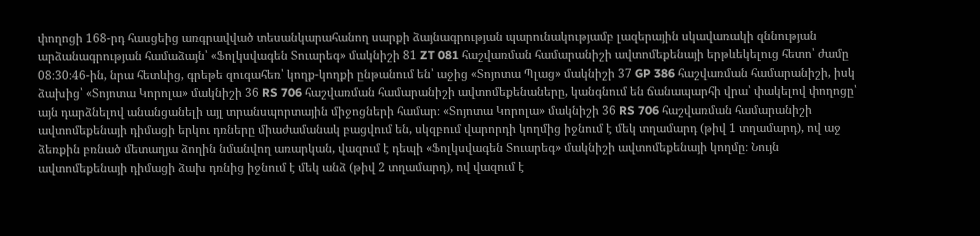փողոցի 168-րդ հասցեից առգրավված տեսանկարահանող սարքի ձայնագրության պարունակությամբ լազերային սկավառակի զննության արձանագրության համաձայն՝ «Ֆոլկսվագեն Տուարեգ» մակնիշի 81 ZT 081 հաշվառման համարանիշի ավտոմեքենայի երթևեկելուց հետո՝ ժամը 08։30։46-ին, նրա հետևից, գրեթե զուգահեռ՝ կողք-կողքի ընթանում են՝ աջից «Տոյոտա Պլաց» մակնիշի 37 GP 386 հաշվառման համարանիշի, իսկ ձախից՝ «Տոյոտա Կորոլա» մակնիշի 36 RS 706 հաշվառման համարանիշի ավտոմեքենաները, կանգնում են ճանապարհի վրա՝ փակելով փողոցը՝ այն դարձնելով անանցանելի այլ տրանսպորտային միջոցների համար։ «Տոյոտա Կորոլա» մակնիշի 36 RS 706 հաշվառման համարանիշի ավտոմեքենայի դիմացի երկու դռները միաժամանակ բացվում են, սկզբում վարորդի կողմից իջնում է մեկ տղամարդ (թիվ 1 տղամարդ), ով աջ ձեռքին բռնած մետաղյա ձողին նմանվող առարկան, վազում է դեպի «Ֆոլկսվագեն Տուարեգ» մակնիշի ավտոմեքենայի կողմը։ Նույն ավտոմեքենայի դիմացի ձախ դռնից իջնում է մեկ անձ (թիվ 2 տղամարդ), ով վազում է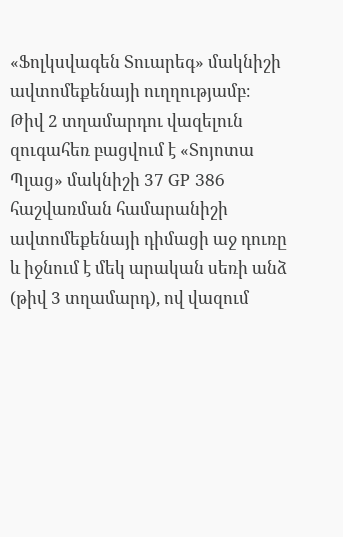«Ֆոլկսվագեն Տուարեգ» մակնիշի ավտոմեքենայի ուղղությամբ։
Թիվ 2 տղամարդու վազելուն զուգահեռ բացվում է «Տոյոտա Պլաց» մակնիշի 37 GP 386 հաշվառման համարանիշի ավտոմեքենայի դիմացի աջ դուռը և իջնում է մեկ արական սեռի անձ (թիվ 3 տղամարդ), ով վազում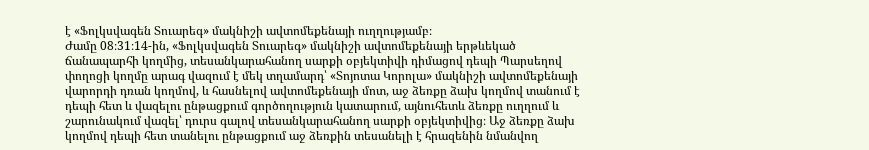է «Ֆոլկսվագեն Տուարեգ» մակնիշի ավտոմեքենայի ուղղությամբ։
Ժամը 08։31։14-ին, «Ֆոլկսվագեն Տուարեգ» մակնիշի ավտոմեքենայի երթևեկած ճանապարհի կողմից, տեսանկարահանող սարքի օբյեկտիվի դիմացով դեպի Պարսեղով փողոցի կողմը արագ վազում է մեկ տղամարդ՝ «Տոյոտա Կորոլա» մակնիշի ավտոմեքենայի վարորդի դռան կողմով, և հասնելով ավտոմեքենայի մոտ, աջ ձեռքը ձախ կողմով տանում է դեպի հետ և վազելու ընթացքում գործողություն կատարում, այնուհետև ձեռքը ուղղում և շարունակում վազել՝ դուրս գալով տեսանկարահանող սարքի օբյեկտիվից։ Աջ ձեռքը ձախ կողմով դեպի հետ տանելու ընթացքում աջ ձեռքին տեսանելի է հրազենին նմանվող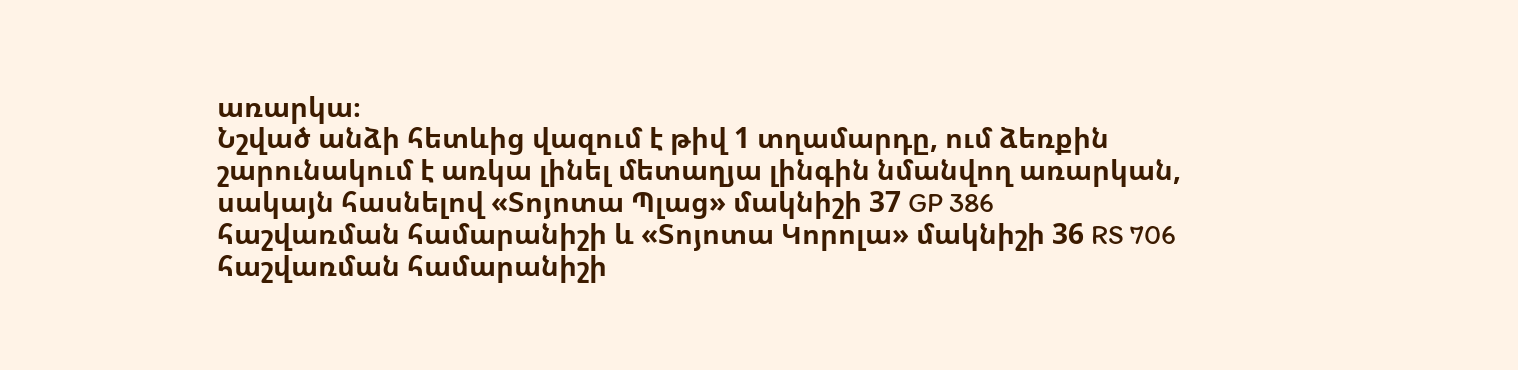առարկա։
Նշված անձի հետևից վազում է թիվ 1 տղամարդը, ում ձեռքին շարունակում է առկա լինել մետաղյա լինգին նմանվող առարկան, սակայն հասնելով «Տոյոտա Պլաց» մակնիշի 37 GP 386 հաշվառման համարանիշի և «Տոյոտա Կորոլա» մակնիշի 36 RS 706 հաշվառման համարանիշի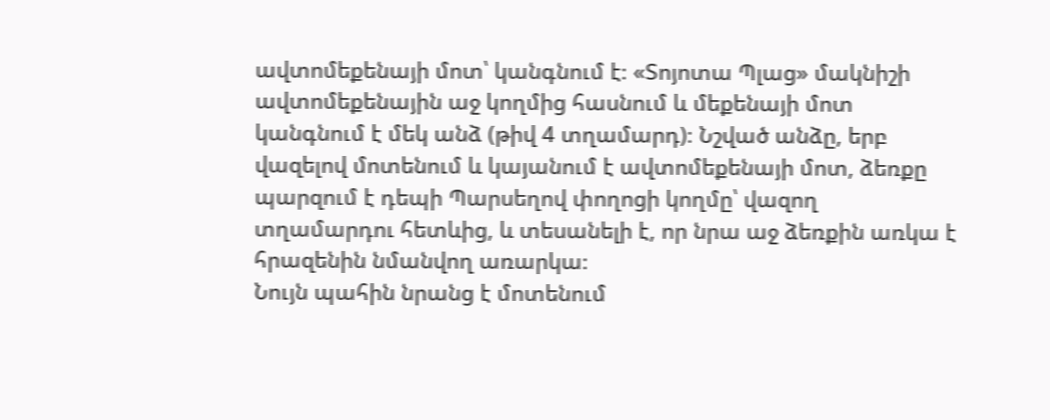ավտոմեքենայի մոտ՝ կանգնում է։ «Տոյոտա Պլաց» մակնիշի ավտոմեքենային աջ կողմից հասնում և մեքենայի մոտ կանգնում է մեկ անձ (թիվ 4 տղամարդ)։ Նշված անձը, երբ վազելով մոտենում և կայանում է ավտոմեքենայի մոտ, ձեռքը պարզում է դեպի Պարսեղով փողոցի կողմը՝ վազող տղամարդու հետևից, և տեսանելի է, որ նրա աջ ձեռքին առկա է հրազենին նմանվող առարկա։
Նույն պահին նրանց է մոտենում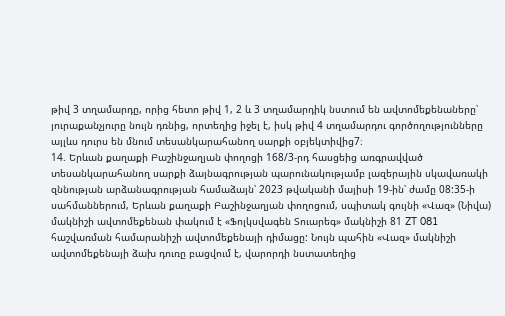թիվ 3 տղամարդը, որից հետո թիվ 1, 2 և 3 տղամարդիկ նստում են ավտոմեքենաները՝ յուրաքանչյուրը նույն դռնից, որտեղից իջել է, իսկ թիվ 4 տղամարդու գործողությունները այլևս դուրս են մնում տեսանկարահանող սարքի օբյեկտիվից7։
14. Երևան քաղաքի Բաշինջաղյան փողոցի 168/3-րդ հասցեից առգրավված տեսանկարահանող սարքի ձայնագրության պարունակությամբ լազերային սկավառակի զննության արձանագրության համաձայն՝ 2023 թվականի մայիսի 19-ին՝ ժամը 08:35-ի սահմաններում, Երևան քաղաքի Բաշինջաղյան փողոցում, սպիտակ գույնի «Վազ» (Նիվա) մակնիշի ավտոմեքենան փակում է «Ֆոլկսվագեն Տուարեգ» մակնիշի 81 ZT 081 հաշվառման համարանիշի ավտոմեքենայի դիմացը: Նույն պահին «Վազ» մակնիշի ավտոմեքենայի ձախ դուռը բացվում է, վարորդի նստատեղից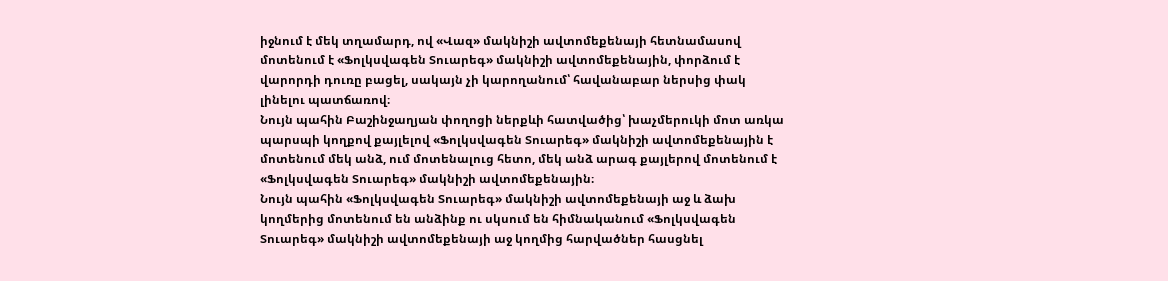իջնում է մեկ տղամարդ, ով «Վազ» մակնիշի ավտոմեքենայի հետնամասով մոտենում է «Ֆոլկսվագեն Տուարեգ» մակնիշի ավտոմեքենային, փորձում է վարորդի դուռը բացել, սակայն չի կարողանում՝ հավանաբար ներսից փակ լինելու պատճառով։
Նույն պահին Բաշինջաղյան փողոցի ներքևի հատվածից՝ խաչմերուկի մոտ առկա պարսպի կողքով քայլելով «Ֆոլկսվագեն Տուարեգ» մակնիշի ավտոմեքենային է մոտենում մեկ անձ, ում մոտենալուց հետո, մեկ անձ արագ քայլերով մոտենում է «Ֆոլկսվագեն Տուարեգ» մակնիշի ավտոմեքենային։
Նույն պահին «Ֆոլկսվագեն Տուարեգ» մակնիշի ավտոմեքենայի աջ և ձախ կողմերից մոտենում են անձինք ու սկսում են հիմնականում «Ֆոլկսվագեն Տուարեգ» մակնիշի ավտոմեքենայի աջ կողմից հարվածներ հասցնել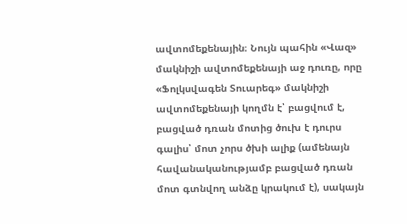ավտոմեքենային։ Նույն պահին «Վազ» մակնիշի ավտոմեքենայի աջ դուռը, որը «Ֆոլկսվագեն Տուարեգ» մակնիշի ավտոմեքենայի կողմն է՝ բացվում է, բացված դռան մոտից ծուխ է դուրս գալիս՝ մոտ չորս ծխի ալիք (ամենայն հավանականությամբ բացված դռան մոտ գտնվող անձը կրակում է), սակայն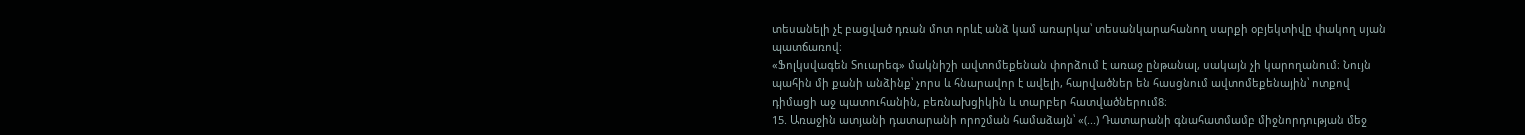տեսանելի չէ բացված դռան մոտ որևէ անձ կամ առարկա՝ տեսանկարահանող սարքի օբյեկտիվը փակող սյան պատճառով։
«Ֆոլկսվագեն Տուարեգ» մակնիշի ավտոմեքենան փորձում է առաջ ընթանալ, սակայն չի կարողանում։ Նույն պահին մի քանի անձինք՝ չորս և հնարավոր է ավելի, հարվածներ են հասցնում ավտոմեքենային՝ ոտքով դիմացի աջ պատուհանին, բեռնախցիկին և տարբեր հատվածներում8։
15. Առաջին ատյանի դատարանի որոշման համաձայն՝ «(...) Դատարանի գնահատմամբ միջնորդության մեջ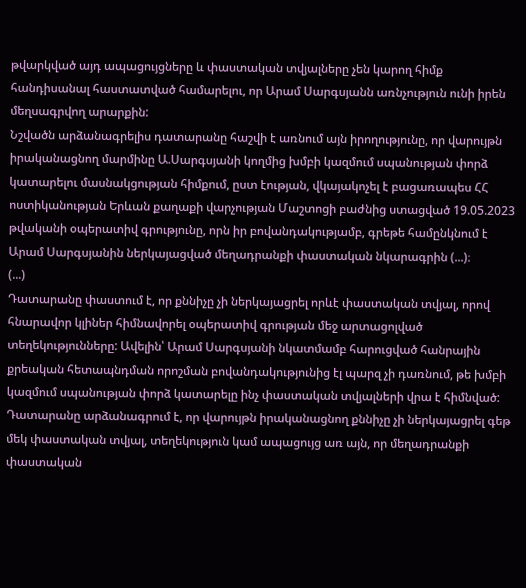թվարկված այդ ապացույցները և փաստական տվյալները չեն կարող հիմք հանդիսանալ հաստատված համարելու, որ Արամ Սարգսյանն առնչություն ունի իրեն մեղսագրվող արարքին:
Նշվածն արձանագրելիս դատարանը հաշվի է առնում այն իրողությունը, որ վարույթն իրականացնող մարմինը Ա.Սարգսյանի կողմից խմբի կազմում սպանության փորձ կատարելու մասնակցության հիմքում, ըստ էության, վկայակոչել է բացառապես ՀՀ ոստիկանության Երևան քաղաքի վարչության Մաշտոցի բաժնից ստացված 19.05.2023 թվականի օպերատիվ գրությունը, որն իր բովանդակությամբ, գրեթե համընկնում է Արամ Սարգսյանին ներկայացված մեղադրանքի փաստական նկարագրին (...)։
(...)
Դատարանը փաստում է, որ քննիչը չի ներկայացրել որևէ փաստական տվյալ, որով հնարավոր կլիներ հիմնավորել օպերատիվ գրության մեջ արտացոլված տեղեկությունները: Ավելին՝ Արամ Սարգսյանի նկատմամբ հարուցված հանրային քրեական հետապնդման որոշման բովանդակությունից էլ պարզ չի դառնում, թե խմբի կազմում սպանության փորձ կատարելը ինչ փաստական տվյալների վրա է հիմնված: Դատարանը արձանագրում է, որ վարույթն իրականացնող քննիչը չի ներկայացրել գեթ մեկ փաստական տվյալ, տեղեկություն կամ ապացույց առ այն, որ մեղադրանքի փաստական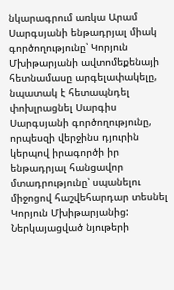նկարագրում առկա Արամ Սարգսյանի ենթադրյալ միակ գործողությունը՝ Կորյուն Մխիթարյանի ավտոմեքենայի հետնամասը արգելափակելը, նպատակ է հետապնդել փոխլրացնել Սարգիս Սարգսյանի գործողությունը, որպեսզի վերջինս դյուրին կերպով իրագործի իր ենթադրյալ հանցավոր մտադրությունը՝ սպանելու միջոցով հաշվեհարդար տեսնել Կորյուն Մխիթարյանից: Ներկայացված նյութերի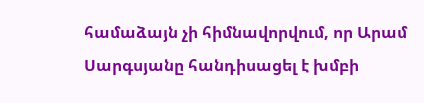համաձայն չի հիմնավորվում, որ Արամ Սարգսյանը հանդիսացել է խմբի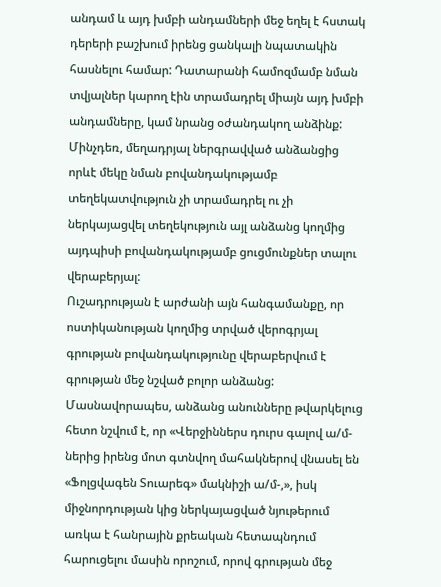անդամ և այդ խմբի անդամների մեջ եղել է հստակ դերերի բաշխում իրենց ցանկալի նպատակին հասնելու համար: Դատարանի համոզմամբ նման տվյալներ կարող էին տրամադրել միայն այդ խմբի անդամները, կամ նրանց օժանդակող անձինք: Մինչդեռ, մեղադրյալ ներգրավված անձանցից որևէ մեկը նման բովանդակությամբ տեղեկատվություն չի տրամադրել ու չի ներկայացվել տեղեկություն այլ անձանց կողմից այդպիսի բովանդակությամբ ցուցմունքներ տալու վերաբերյալ:
Ուշադրության է արժանի այն հանգամանքը, որ ոստիկանության կողմից տրված վերոգրյալ գրության բովանդակությունը վերաբերվում է գրության մեջ նշված բոլոր անձանց: Մասնավորապես, անձանց անունները թվարկելուց հետո նշվում է, որ «Վերջիններս դուրս գալով ա/մ-ներից իրենց մոտ գտնվող մահակներով վնասել են «Ֆոլցվագեն Տուարեգ» մակնիշի ա/մ-,», իսկ միջնորդության կից ներկայացված նյութերում առկա է հանրային քրեական հետապնդում հարուցելու մասին որոշում, որով գրության մեջ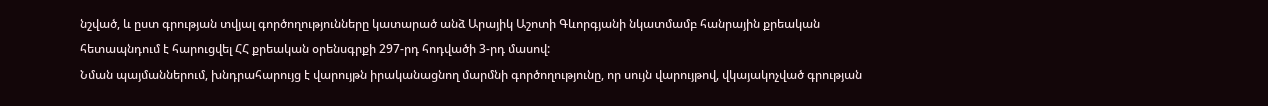նշված, և ըստ գրության տվյալ գործողությունները կատարած անձ Արայիկ Աշոտի Գևորգյանի նկատմամբ հանրային քրեական հետապնդում է հարուցվել ՀՀ քրեական օրենսգրքի 297-րդ հոդվածի 3-րդ մասով:
Նման պայմաններում, խնդրահարույց է վարույթն իրականացնող մարմնի գործողությունը, որ սույն վարույթով, վկայակոչված գրության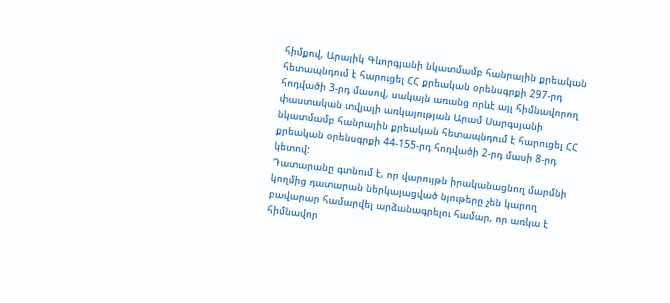հիմքով, Արայիկ Գևորգյանի նկատմամբ հանրային քրեական հետապնդում է հարուցել ՀՀ քրեական օրենսգրքի 297-րդ հոդվածի 3-րդ մասով, սակայն առանց որևէ այլ հիմնավորող փաստական տվյալի առկայության Արամ Սարգսյանի նկատմամբ հանրային քրեական հետապնդում է հարուցել ՀՀ քրեական օրենսգրքի 44-155-րդ հոդվածի 2-րդ մասի 8-րդ կետով:
Դատարանը գտնում է, որ վարույթն իրականացնող մարմնի կողմից դատարան ներկայացված նյութերը չեն կարող բավարար համարվել արձանագրելու համար, որ առկա է հիմնավոր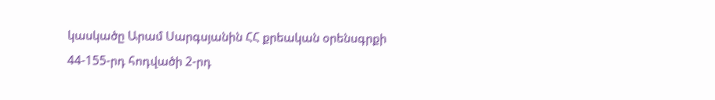կասկածը Արամ Սարգսյանին ՀՀ քրեական օրենսգրքի 44-155-րդ հոդվածի 2-րդ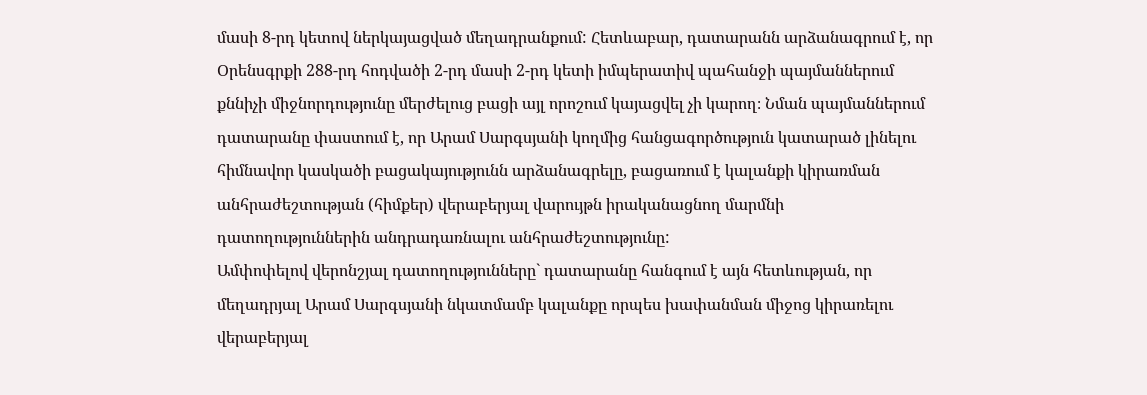մասի 8-րդ կետով ներկայացված մեղադրանքում: Հետևաբար, դատարանն արձանագրում է, որ Օրենսգրքի 288-րդ հոդվածի 2-րդ մասի 2-րդ կետի իմպերատիվ պահանջի պայմաններում քննիչի միջնորդությունը մերժելուց բացի այլ որոշում կայացվել չի կարող։ Նման պայմաններում դատարանը փաստում է, որ Արամ Սարգսյանի կողմից հանցագործություն կատարած լինելու հիմնավոր կասկածի բացակայությունն արձանագրելը, բացառում է կալանքի կիրառման անհրաժեշտության (հիմքեր) վերաբերյալ վարույթն իրականացնող մարմնի դատողություններին անդրադառնալու անհրաժեշտությունը:
Ամփոփելով վերոնշյալ դատողությունները` դատարանը հանգում է այն հետևության, որ մեղադրյալ Արամ Սարգսյանի նկատմամբ կալանքը որպես խափանման միջոց կիրառելու վերաբերյալ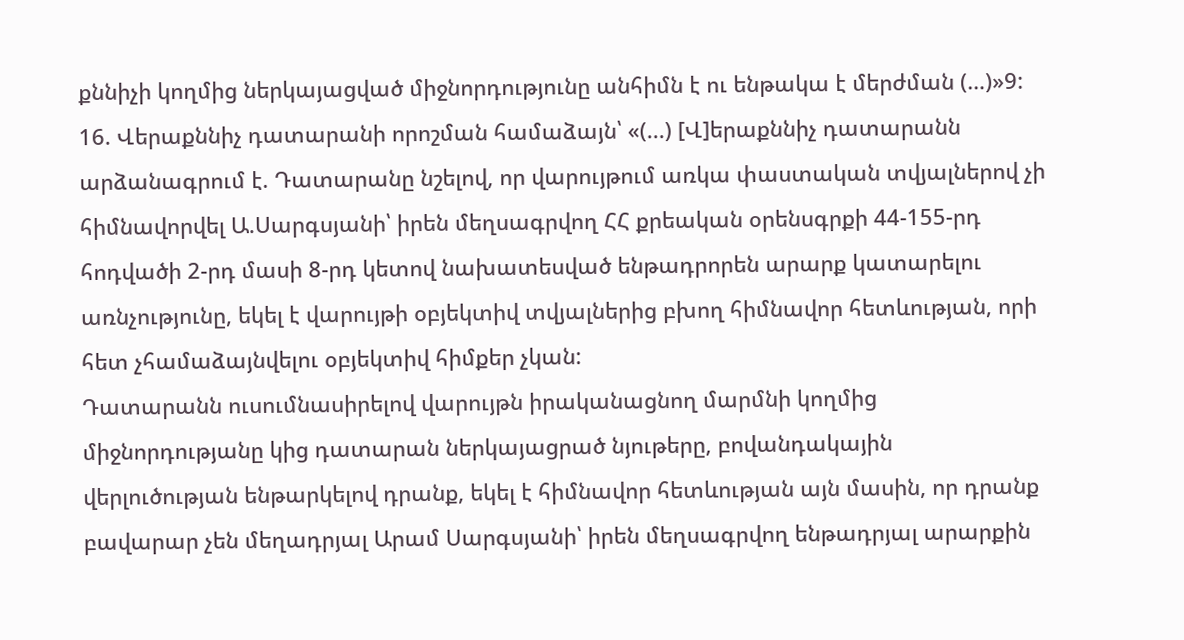քննիչի կողմից ներկայացված միջնորդությունը անհիմն է ու ենթակա է մերժման (…)»9:
16. Վերաքննիչ դատարանի որոշման համաձայն՝ «(...) [Վ]երաքննիչ դատարանն արձանագրում է. Դատարանը նշելով, որ վարույթում առկա փաստական տվյալներով չի հիմնավորվել Ա.Սարգսյանի՝ իրեն մեղսագրվող ՀՀ քրեական օրենսգրքի 44-155-րդ հոդվածի 2-րդ մասի 8-րդ կետով նախատեսված ենթադրորեն արարք կատարելու առնչությունը, եկել է վարույթի օբյեկտիվ տվյալներից բխող հիմնավոր հետևության, որի հետ չհամաձայնվելու օբյեկտիվ հիմքեր չկան:
Դատարանն ուսումնասիրելով վարույթն իրականացնող մարմնի կողմից միջնորդությանը կից դատարան ներկայացրած նյութերը, բովանդակային վերլուծության ենթարկելով դրանք, եկել է հիմնավոր հետևության այն մասին, որ դրանք բավարար չեն մեղադրյալ Արամ Սարգսյանի՝ իրեն մեղսագրվող ենթադրյալ արարքին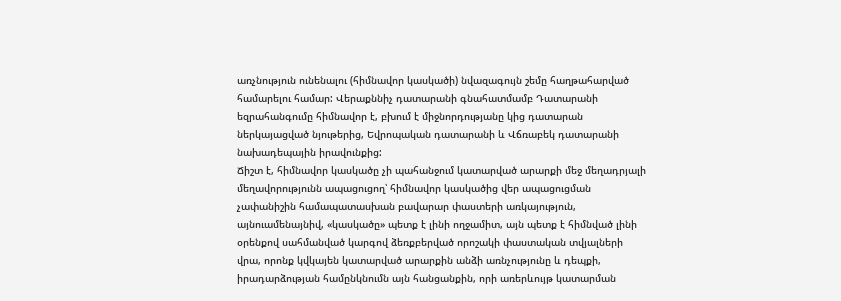առչնություն ունենալու (հիմնավոր կասկածի) նվազագույն շեմը հաղթահարված համարելու համար: Վերաքննիչ դատարանի գնահատմամբ Դատարանի եզրահանգումը հիմնավոր է, բխում է միջնորդությանը կից դատարան ներկայացված նյութերից, Եվրոպական դատարանի և Վճռաբեկ դատարանի նախադեպային իրավունքից:
Ճիշտ է, հիմնավոր կասկածը չի պահանջում կատարված արարքի մեջ մեղադրյալի մեղավորությունն ապացուցող՝ հիմնավոր կասկածից վեր ապացուցման չափանիշին համապատասխան բավարար փաստերի առկայություն, այնուամենայնիվ, «կասկածը» պետք է լինի ողջամիտ, այն պետք է հիմնված լինի օրենքով սահմանված կարգով ձեռքբերված որոշակի փաստական տվյալների վրա, որոնք կվկայեն կատարված արարքին անձի առնչությունը և դեպքի, իրադարձության համընկնումն այն հանցանքին, որի առերևույթ կատարման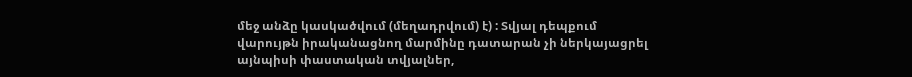մեջ անձը կասկածվում (մեղադրվում) է) : Տվյալ դեպքում վարույթն իրականացնող մարմինը դատարան չի ներկայացրել այնպիսի փաստական տվյալներ,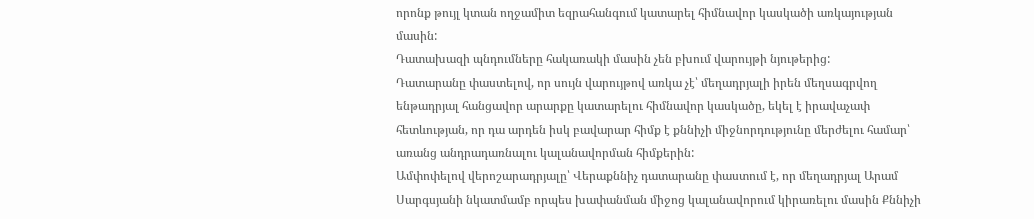որոնք թույլ կտան ողջամիտ եզրահանգում կատարել հիմնավոր կասկածի առկայության մասին:
Դատախազի պնդումները հակառակի մասին չեն բխում վարույթի նյութերից:
Դատարանը փաստելով, որ սույն վարույթով առկա չէ՝ մեղադրյալի իրեն մեղսագրվող ենթադրյալ հանցավոր արարքը կատարելու հիմնավոր կասկածը, եկել է իրավաչափ հետևության, որ դա արդեն իսկ բավարար հիմք է քննիչի միջնորդությունը մերժելու համար՝ առանց անդրադառնալու կալանավորման հիմքերին:
Ամփոփելով վերոշարադրյալը՝ Վերաքննիչ դատարանը փաստում է, որ մեղադրյալ Արամ Սարգսյանի նկատմամբ որպես խափանման միջոց կալանավորում կիրառելու մասին Քննիչի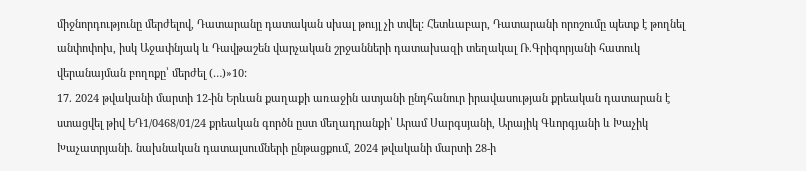միջնորդությունը մերժելով, Դատարանը դատական սխալ թույլ չի տվել: Հետևաբար, Դատարանի որոշումը պետք է թողնել անփոփոխ, իսկ Աջափնյակ և Դավթաշեն վարչական շրջանների դատախազի տեղակալ Ռ.Գրիգորյանի հատուկ վերանայման բողոքը՝ մերժել (…)»10:
17. 2024 թվականի մարտի 12-ին Երևան քաղաքի առաջին ատյանի ընդհանուր իրավասության քրեական դատարան է ստացվել թիվ ԵԴ1/0468/01/24 քրեական գործն ըստ մեղադրանքի՝ Արամ Սարգսյանի, Արայիկ Գևորգյանի և Խաչիկ Խաչատրյանի. նախնական դատալսումների ընթացքում, 2024 թվականի մարտի 28-ի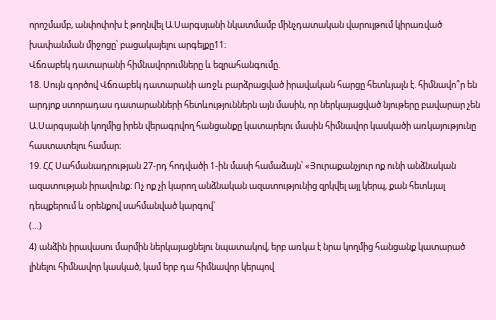որոշմամբ, անփոփոխ է թողնվել Ա.Սարգսյանի նկատմամբ մինչդատական վարույթում կիրառված խափանման միջոցը՝ բացակայելու արգելքը11։
Վճռաբեկ դատարանի հիմնավորումները և եզրահանգումը.
18. Սույն գործով Վճռաբեկ դատարանի առջև բարձրացված իրավական հարցը հետևյալն է. հիմնավո՞ր են արդյոք ստորադաս դատարանների հետևություններն այն մասին, որ ներկայացված նյութերը բավարար չեն Ա.Սարգսյանի կողմից իրեն վերագրվող հանցանքը կատարելու մասին հիմնավոր կասկածի առկայությունը հաստատելու համար։
19. ՀՀ Սահմանադրության 27-րդ հոդվածի 1-ին մասի համաձայն՝ «Յուրաքանչյուր ոք ունի անձնական ազատության իրավունք։ Ոչ ոք չի կարող անձնական ազատությունից զրկվել այլ կերպ, քան հետևյալ դեպքերում և օրենքով սահմանված կարգով`
(…)
4) անձին իրավասու մարմին ներկայացնելու նպատակով, երբ առկա է նրա կողմից հանցանք կատարած լինելու հիմնավոր կասկած, կամ երբ դա հիմնավոր կերպով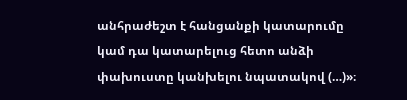անհրաժեշտ է հանցանքի կատարումը կամ դա կատարելուց հետո անձի փախուստը կանխելու նպատակով (…)»։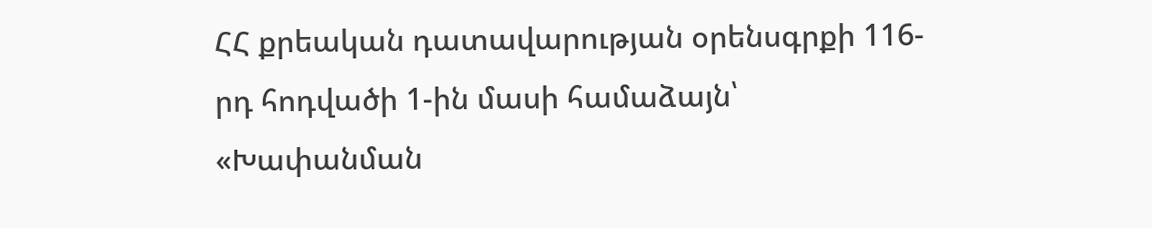ՀՀ քրեական դատավարության օրենսգրքի 116-րդ հոդվածի 1-ին մասի համաձայն՝ «Խափանման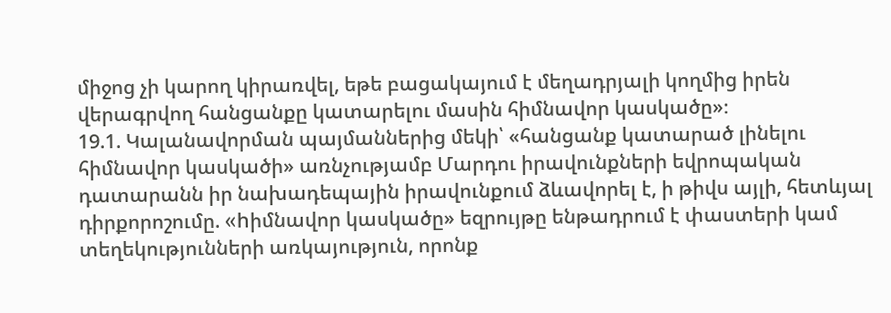միջոց չի կարող կիրառվել, եթե բացակայում է մեղադրյալի կողմից իրեն վերագրվող հանցանքը կատարելու մասին հիմնավոր կասկածը»։
19.1. Կալանավորման պայմաններից մեկի՝ «հանցանք կատարած լինելու հիմնավոր կասկածի» առնչությամբ Մարդու իրավունքների եվրոպական դատարանն իր նախադեպային իրավունքում ձևավորել է, ի թիվս այլի, հետևյալ դիրքորոշումը. «hիմնավոր կասկածը» եզրույթը ենթադրում է փաստերի կամ տեղեկությունների առկայություն, որոնք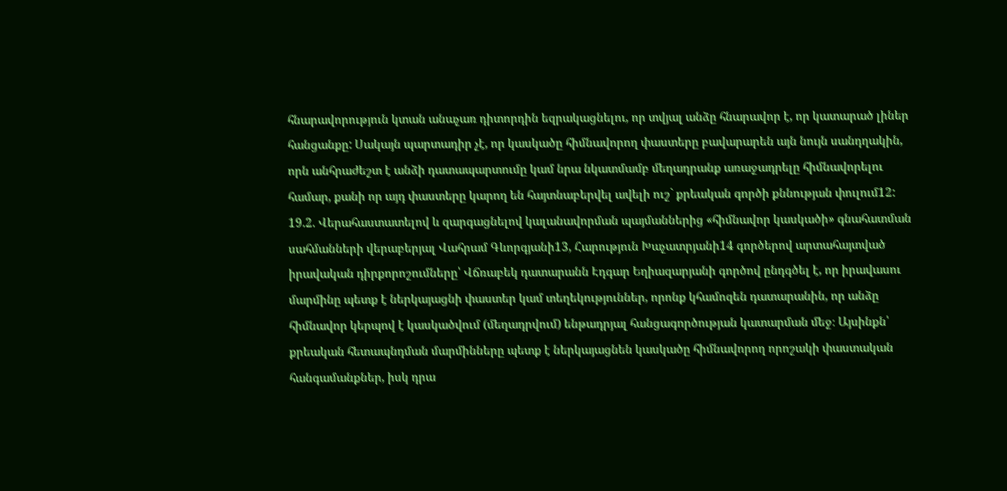հնարավորություն կտան անաչառ դիտորդին եզրակացնելու, որ տվյալ անձը հնարավոր է, որ կատարած լիներ հանցանքը: Սակայն պարտադիր չէ, որ կասկածը հիմնավորող փաստերը բավարարեն այն նույն սանդղակին, որն անհրաժեշտ է անձի դատապարտումը կամ նրա նկատմամբ մեղադրանք առաջադրելը հիմնավորելու համար, քանի որ այդ փաստերը կարող են հայտնաբերվել ավելի ուշ` քրեական գործի քննության փուլում12:
19.2. Վերահաստատելով և զարգացնելով կալանավորման պայմաններից «հիմնավոր կասկածի» գնահատման սահմանների վերաբերյալ Վահրամ Գևորգյանի13, Հարություն Խաչատրյանի14 գործերով արտահայտված իրավական դիրքորոշումները՝ Վճռաբեկ դատարանն Էդգար Եղիազարյանի գործով ընդգծել է, որ իրավասու մարմինը պետք է ներկայացնի փաստեր կամ տեղեկություններ, որոնք կհամոզեն դատարանին, որ անձը հիմնավոր կերպով է կասկածվում (մեղադրվում) ենթադրյալ հանցագործության կատարման մեջ։ Այսինքն՝ քրեական հետապնդման մարմինները պետք է ներկայացնեն կասկածը հիմնավորող որոշակի փաստական հանգամանքներ, իսկ դրա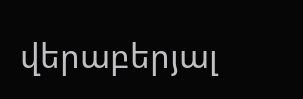վերաբերյալ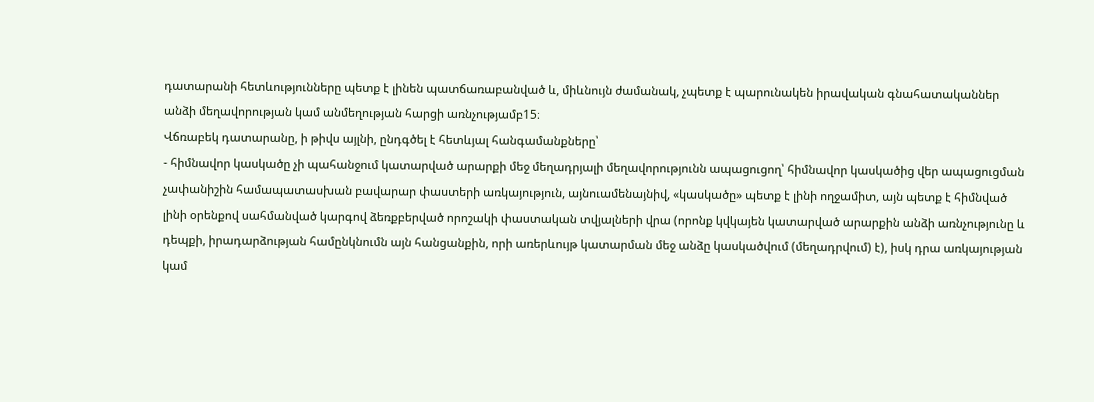դատարանի հետևությունները պետք է լինեն պատճառաբանված և, միևնույն ժամանակ, չպետք է պարունակեն իրավական գնահատականներ անձի մեղավորության կամ անմեղության հարցի առնչությամբ15։
Վճռաբեկ դատարանը, ի թիվս այլնի, ընդգծել է հետևյալ հանգամանքները՝
- հիմնավոր կասկածը չի պահանջում կատարված արարքի մեջ մեղադրյալի մեղավորությունն ապացուցող՝ հիմնավոր կասկածից վեր ապացուցման չափանիշին համապատասխան բավարար փաստերի առկայություն, այնուամենայնիվ, «կասկածը» պետք է լինի ողջամիտ, այն պետք է հիմնված լինի օրենքով սահմանված կարգով ձեռքբերված որոշակի փաստական տվյալների վրա (որոնք կվկայեն կատարված արարքին անձի առնչությունը և դեպքի, իրադարձության համընկնումն այն հանցանքին, որի առերևույթ կատարման մեջ անձը կասկածվում (մեղադրվում) է), իսկ դրա առկայության կամ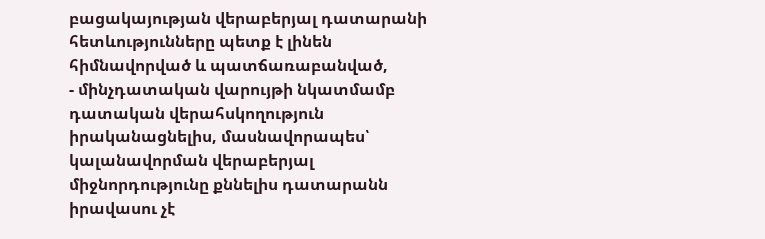բացակայության վերաբերյալ դատարանի հետևությունները պետք է լինեն հիմնավորված և պատճառաբանված,
- մինչդատական վարույթի նկատմամբ դատական վերահսկողություն իրականացնելիս, մասնավորապես՝ կալանավորման վերաբերյալ միջնորդությունը քննելիս դատարանն իրավասու չէ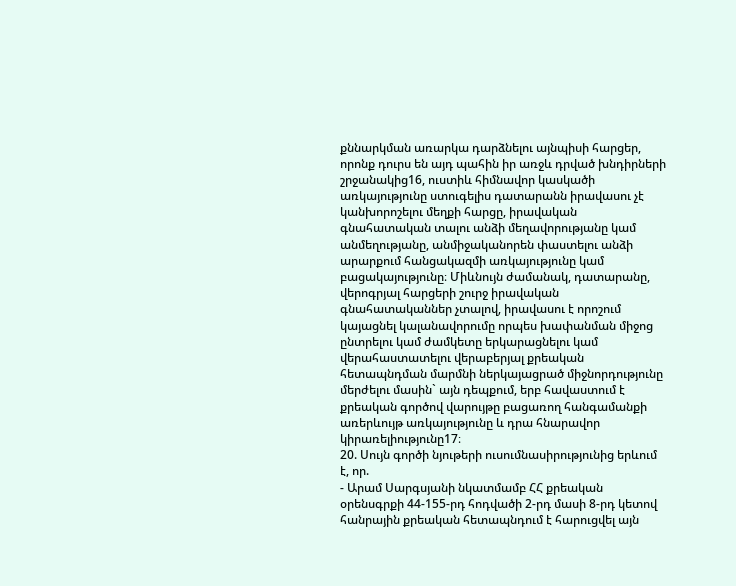քննարկման առարկա դարձնելու այնպիսի հարցեր, որոնք դուրս են այդ պահին իր առջև դրված խնդիրների շրջանակից16, ուստիև հիմնավոր կասկածի առկայությունը ստուգելիս դատարանն իրավասու չէ կանխորոշելու մեղքի հարցը, իրավական գնահատական տալու անձի մեղավորությանը կամ անմեղությանը, անմիջականորեն փաստելու անձի արարքում հանցակազմի առկայությունը կամ բացակայությունը։ Միևնույն ժամանակ, դատարանը, վերոգրյալ հարցերի շուրջ իրավական գնահատականներ չտալով, իրավասու է որոշում կայացնել կալանավորումը որպես խափանման միջոց ընտրելու կամ ժամկետը երկարացնելու կամ վերահաստատելու վերաբերյալ քրեական հետապնդման մարմնի ներկայացրած միջնորդությունը մերժելու մասին` այն դեպքում, երբ հավաստում է քրեական գործով վարույթը բացառող հանգամանքի առերևույթ առկայությունը և դրա հնարավոր կիրառելիությունը17։
20. Սույն գործի նյութերի ուսումնասիրությունից երևում է, որ.
- Արամ Սարգսյանի նկատմամբ ՀՀ քրեական օրենսգրքի 44-155-րդ հոդվածի 2-րդ մասի 8-րդ կետով հանրային քրեական հետապնդում է հարուցվել այն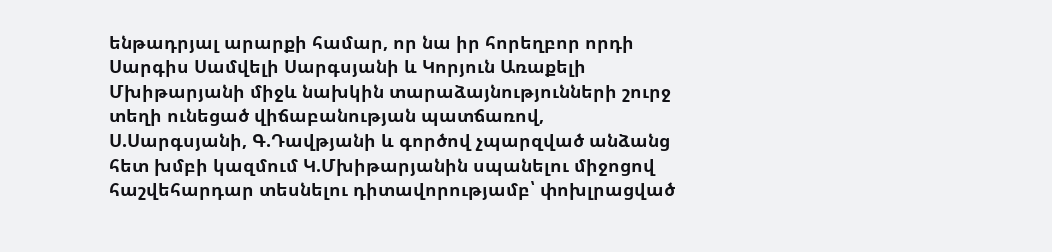ենթադրյալ արարքի համար, որ նա իր հորեղբոր որդի Սարգիս Սամվելի Սարգսյանի և Կորյուն Առաքելի Մխիթարյանի միջև նախկին տարաձայնությունների շուրջ տեղի ունեցած վիճաբանության պատճառով, Ս.Սարգսյանի, Գ.Դավթյանի և գործով չպարզված անձանց հետ խմբի կազմում Կ.Մխիթարյանին սպանելու միջոցով հաշվեհարդար տեսնելու դիտավորությամբ՝ փոխլրացված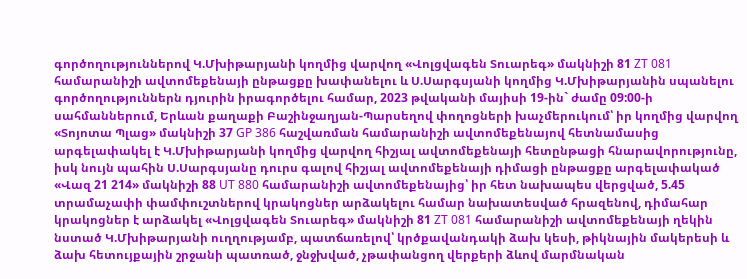գործողություններով Կ.Մխիթարյանի կողմից վարվող «Վոլցվագեն Տուարեգ» մակնիշի 81 ZT 081 համարանիշի ավտոմեքենայի ընթացքը խափանելու և Ս.Սարգսյանի կողմից Կ.Մխիթարյանին սպանելու գործողություններն դյուրին իրագործելու համար, 2023 թվականի մայիսի 19-ին` ժամը 09:00-ի սահմաններում, Երևան քաղաքի Բաշինջաղյան-Պարսեղով փողոցների խաչմերուկում՝ իր կողմից վարվող «Տոյոտա Պլաց» մակնիշի 37 GP 386 հաշվառման համարանիշի ավտոմեքենայով հետնամասից արգելափակել է Կ.Մխիթարյանի կողմից վարվող հիշյալ ավտոմեքենայի հետընթացի հնարավորությունը, իսկ նույն պահին Ս.Սարգսյանը դուրս գալով հիշյալ ավտոմեքենայի դիմացի ընթացքը արգելափակած «Վազ 21 214» մակնիշի 88 UT 880 համարանիշի ավտոմեքենայից՝ իր հետ նախապես վերցված, 5.45 տրամաչափի փամփուշտներով կրակոցներ արձակելու համար նախատեսված հրազենով, դիմահար կրակոցներ է արձակել «Վոլցվագեն Տուարեգ» մակնիշի 81 ZT 081 համարանիշի ավտոմեքենայի ղեկին նստած Կ.Մխիթարյանի ուղղությամբ, պատճառելով՝ կրծքավանդակի ձախ կեսի, թիկնային մակերեսի և ձախ հետույքային շրջանի պատռած, ջնջխված, չթափանցող վերքերի ձևով մարմնական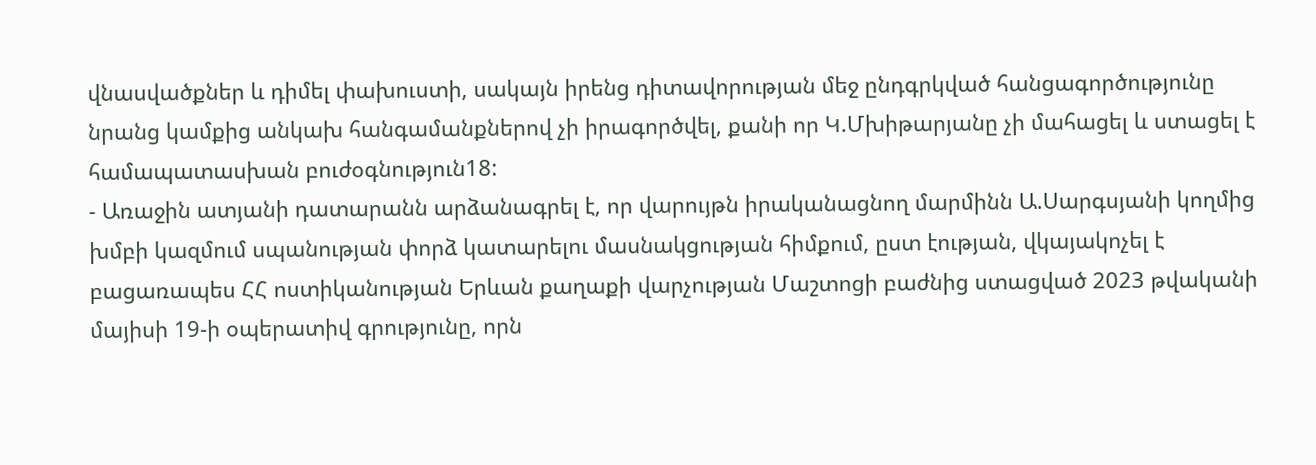վնասվածքներ և դիմել փախուստի, սակայն իրենց դիտավորության մեջ ընդգրկված հանցագործությունը նրանց կամքից անկախ հանգամանքներով չի իրագործվել, քանի որ Կ.Մխիթարյանը չի մահացել և ստացել է համապատասխան բուժօգնություն18:
- Առաջին ատյանի դատարանն արձանագրել է, որ վարույթն իրականացնող մարմինն Ա.Սարգսյանի կողմից խմբի կազմում սպանության փորձ կատարելու մասնակցության հիմքում, ըստ էության, վկայակոչել է բացառապես ՀՀ ոստիկանության Երևան քաղաքի վարչության Մաշտոցի բաժնից ստացված 2023 թվականի մայիսի 19-ի օպերատիվ գրությունը, որն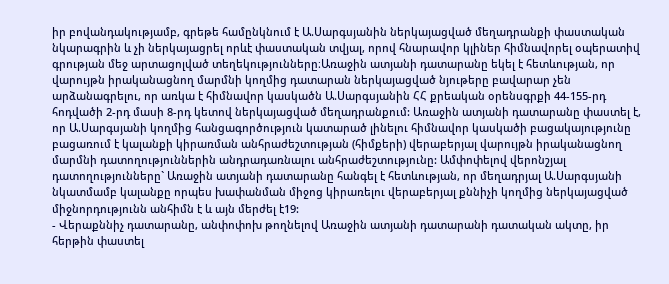իր բովանդակությամբ, գրեթե համընկնում է Ա.Սարգսյանին ներկայացված մեղադրանքի փաստական նկարագրին և չի ներկայացրել որևէ փաստական տվյալ, որով հնարավոր կլիներ հիմնավորել օպերատիվ գրության մեջ արտացոլված տեղեկությունները։Առաջին ատյանի դատարանը եկել է հետևության, որ վարույթն իրականացնող մարմնի կողմից դատարան ներկայացված նյութերը բավարար չեն արձանագրելու, որ առկա է հիմնավոր կասկածն Ա.Սարգսյանին ՀՀ քրեական օրենսգրքի 44-155-րդ հոդվածի 2-րդ մասի 8-րդ կետով ներկայացված մեղադրանքում: Առաջին ատյանի դատարանը փաստել է, որ Ա.Սարգսյանի կողմից հանցագործություն կատարած լինելու հիմնավոր կասկածի բացակայությունը բացառում է կալանքի կիրառման անհրաժեշտության (հիմքերի) վերաբերյալ վարույթն իրականացնող մարմնի դատողություններին անդրադառնալու անհրաժեշտությունը: Ամփոփելով վերոնշյալ դատողությունները` Առաջին ատյանի դատարանը հանգել է հետևության, որ մեղադրյալ Ա.Սարգսյանի նկատմամբ կալանքը որպես խափանման միջոց կիրառելու վերաբերյալ քննիչի կողմից ներկայացված միջնորդությունն անհիմն է և այն մերժել է19:
- Վերաքննիչ դատարանը, անփոփոխ թողնելով Առաջին ատյանի դատարանի դատական ակտը, իր հերթին փաստել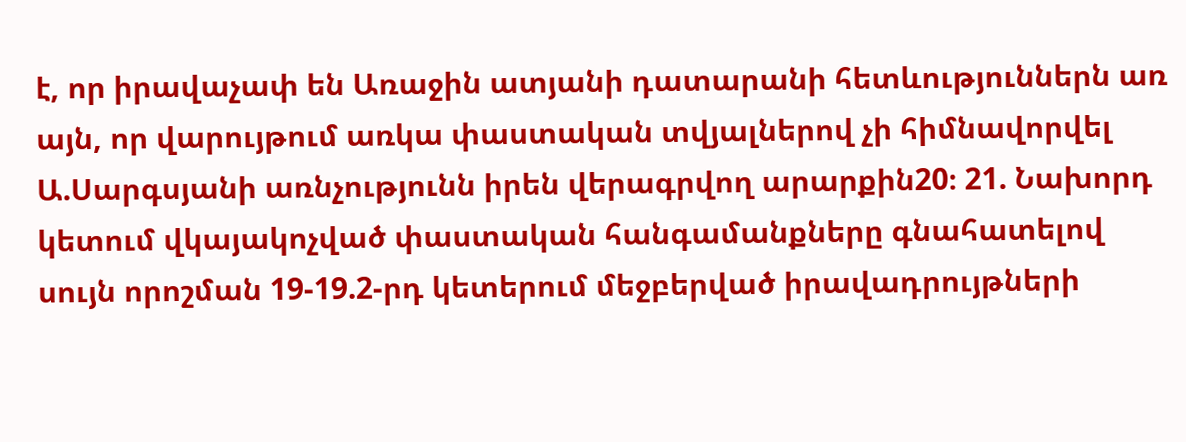է, որ իրավաչափ են Առաջին ատյանի դատարանի հետևություններն առ այն, որ վարույթում առկա փաստական տվյալներով չի հիմնավորվել Ա.Սարգսյանի առնչությունն իրեն վերագրվող արարքին20։ 21. Նախորդ կետում վկայակոչված փաստական հանգամանքները գնահատելով սույն որոշման 19-19.2-րդ կետերում մեջբերված իրավադրույթների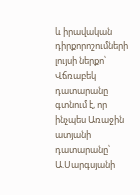և իրավական դիրքորոշումների լույսի ներքո՝ Վճռաբեկ դատարանը գտնում է, որ ինչպես Առաջին ատյանի դատարանը՝ Ա.Սարգսյանի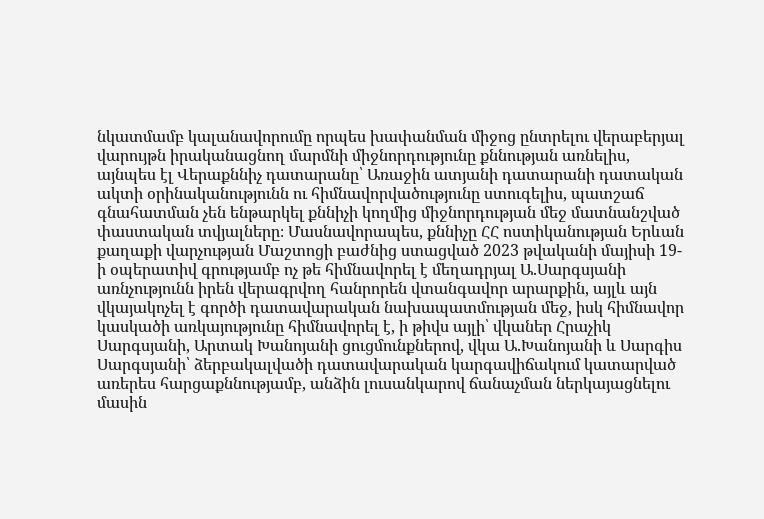նկատմամբ կալանավորումը որպես խափանման միջոց ընտրելու վերաբերյալ վարույթն իրականացնող մարմնի միջնորդությունը քննության առնելիս, այնպես էլ Վերաքննիչ դատարանը՝ Առաջին ատյանի դատարանի դատական ակտի օրինականությունն ու հիմնավորվածությունը ստուգելիս, պատշաճ գնահատման չեն ենթարկել քննիչի կողմից միջնորդության մեջ մատնանշված փաստական տվյալները։ Մասնավորապես, քննիչը ՀՀ ոստիկանության Երևան քաղաքի վարչության Մաշտոցի բաժնից ստացված 2023 թվականի մայիսի 19-ի օպերատիվ գրությամբ ոչ թե հիմնավորել է մեղադրյալ Ա.Սարգսյանի առնչությունն իրեն վերագրվող հանրորեն վտանգավոր արարքին, այլև այն վկայակոչել է գործի դատավարական նախապատմության մեջ, իսկ հիմնավոր կասկածի առկայությունը հիմնավորել է, ի թիվս այլի՝ վկաներ Հրաչիկ Սարգսյանի, Արտակ Խանոյանի ցուցմունքներով, վկա Ա.Խանոյանի և Սարգիս Սարգսյանի՝ ձերբակալվածի դատավարական կարգավիճակում կատարված առերես հարցաքննությամբ, անձին լուսանկարով ճանաչման ներկայացնելու մասին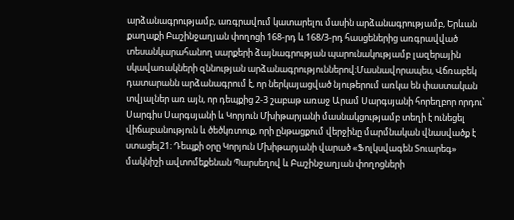արձանագրությամբ, առգրավում կատարելու մասին արձանագրությամբ, Երևան քաղաքի Բաշինջաղյան փողոցի 168-րդ և 168/3-րդ հասցեներից առգրավված տեսանկարահանող սարքերի ձայնագրության պարունակությամբ լազերային սկավառակների զննության արձանագրություններով։Մասնավորապես, Վճռաբեկ դատարանն արձանագրում է, որ ներկայացված նյութերում առկա են փաստական տվյալներ առ այն, որ դեպքից 2-3 շաբաթ առաջ Արամ Սարգսյանի հորեղբոր որդու՝ Սարգիս Սարգսյանի և Կորյուն Մխիթարյանի մասնակցությամբ տեղի է ունեցել վիճաբանություն և ծեծկռտուք, որի ընթացքում վերջինը մարմնական վնասվածք է ստացել21։ Դեպքի օրը Կորյուն Մխիթարյանի վարած «Ֆոլկսվագեն Տուարեգ» մակնիշի ավտոմեքենան Պարսեղով և Բաշինջաղյան փողոցների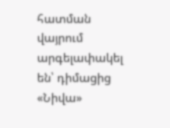հատման վայրում արգելափակել են՝ դիմացից «Նիվա»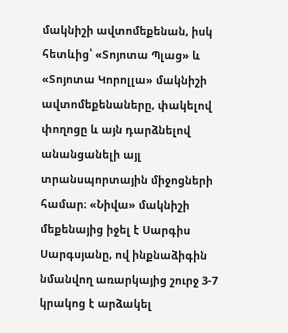մակնիշի ավտոմեքենան, իսկ հետևից՝ «Տոյոտա Պլաց» և «Տոյոտա Կորոլլա» մակնիշի ավտոմեքենաները, փակելով փողոցը և այն դարձնելով անանցանելի այլ տրանսպորտային միջոցների համար։ «Նիվա» մակնիշի մեքենայից իջել է Սարգիս Սարգսյանը, ով ինքնաձիգին նմանվող առարկայից շուրջ 3-7 կրակոց է արձակել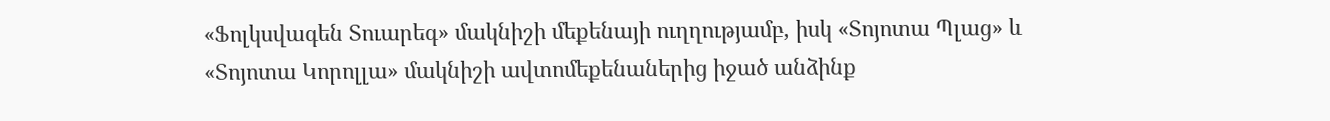«Ֆոլկսվագեն Տուարեգ» մակնիշի մեքենայի ուղղությամբ, իսկ «Տոյոտա Պլաց» և «Տոյոտա Կորոլլա» մակնիշի ավտոմեքենաներից իջած անձինք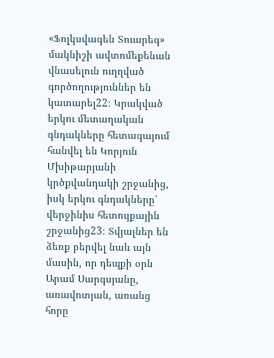«Ֆոլկսվագեն Տուարեգ» մակնիշի ավտոմեքենան վնասելուն ուղղված գործողություններ են կատարել22։ Կրակված երկու մետաղական գնդակները հետագայում հանվել են Կորյուն Մխիթարյանի կրծքվանդակի շրջանից, իսկ երկու գնդակները՝ վերջինիս հետույքային շրջանից23։ Տվյալներ են ձեռք բերվել նաև այն մասին, որ դեպքի օրն Արամ Սարգսյանը, առավոտյան, առանց հորը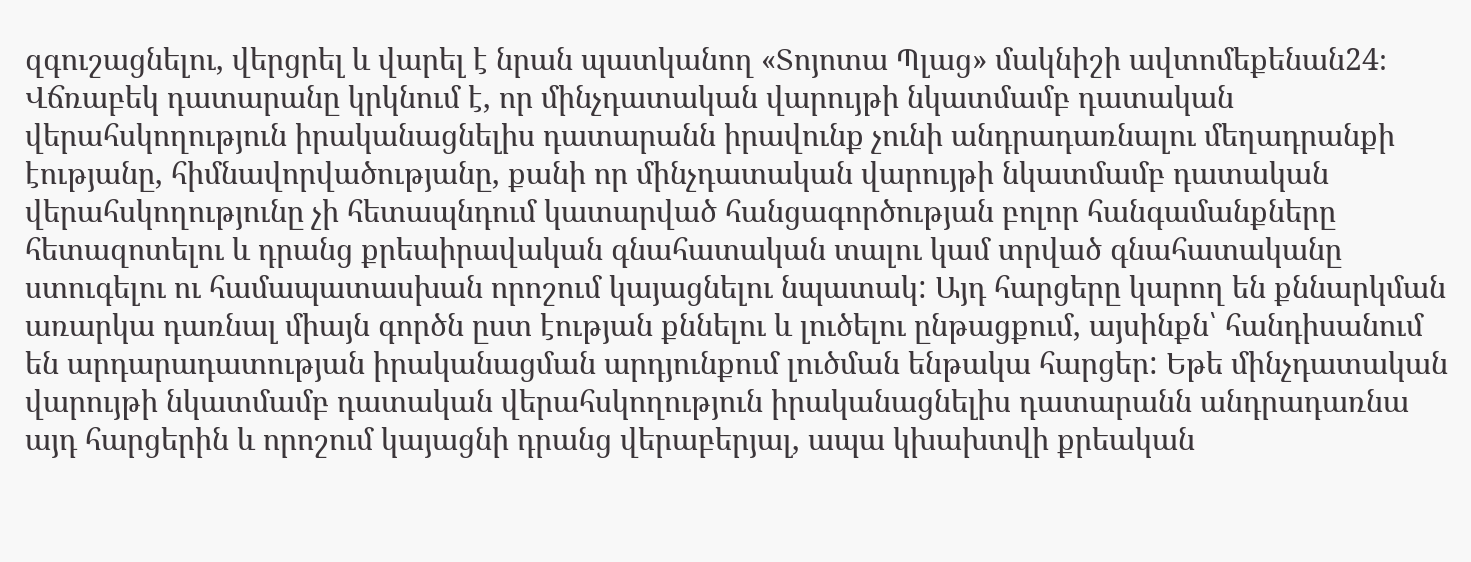զգուշացնելու, վերցրել և վարել է նրան պատկանող «Տոյոտա Պլաց» մակնիշի ավտոմեքենան24։
Վճռաբեկ դատարանը կրկնում է, որ մինչդատական վարույթի նկատմամբ դատական վերահսկողություն իրականացնելիս դատարանն իրավունք չունի անդրադառնալու մեղադրանքի էությանը, հիմնավորվածությանը, քանի որ մինչդատական վարույթի նկատմամբ դատական վերահսկողությունը չի հետապնդում կատարված հանցագործության բոլոր հանգամանքները հետազոտելու և դրանց քրեաիրավական գնահատական տալու կամ տրված գնահատականը ստուգելու ու համապատասխան որոշում կայացնելու նպատակ: Այդ հարցերը կարող են քննարկման առարկա դառնալ միայն գործն ըստ էության քննելու և լուծելու ընթացքում, այսինքն՝ հանդիսանում են արդարադատության իրականացման արդյունքում լուծման ենթակա հարցեր: Եթե մինչդատական վարույթի նկատմամբ դատական վերահսկողություն իրականացնելիս դատարանն անդրադառնա այդ հարցերին և որոշում կայացնի դրանց վերաբերյալ, ապա կխախտվի քրեական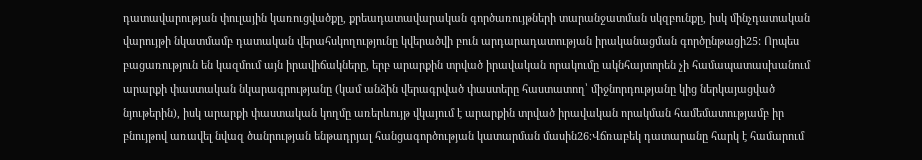դատավարության փուլային կառուցվածքը, քրեադատավարական գործառույթների տարանջատման սկզբունքը, իսկ մինչդատական վարույթի նկատմամբ դատական վերահսկողությունը կվերածվի բուն արդարադատության իրականացման գործընթացի25: Որպես բացառություն են կազմում այն իրավիճակները, երբ արարքին տրված իրավական որակումը ակնհայտորեն չի համապատասխանում արարքի փաստական նկարագրությանը (կամ անձին վերագրված փաստերը հաստատող՝ միջնորդությանը կից ներկայացված նյութերին), իսկ արարքի փաստական կողմը առերևույթ վկայում է արարքին տրված իրավական որակման համեմատությամբ իր բնույթով առավել նվազ ծանրության ենթադրյալ հանցագործության կատարման մասին26։Վճռաբեկ դատարանը հարկ է համարում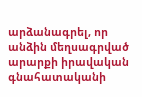արձանագրել, որ անձին մեղսագրված արարքի իրավական գնահատականի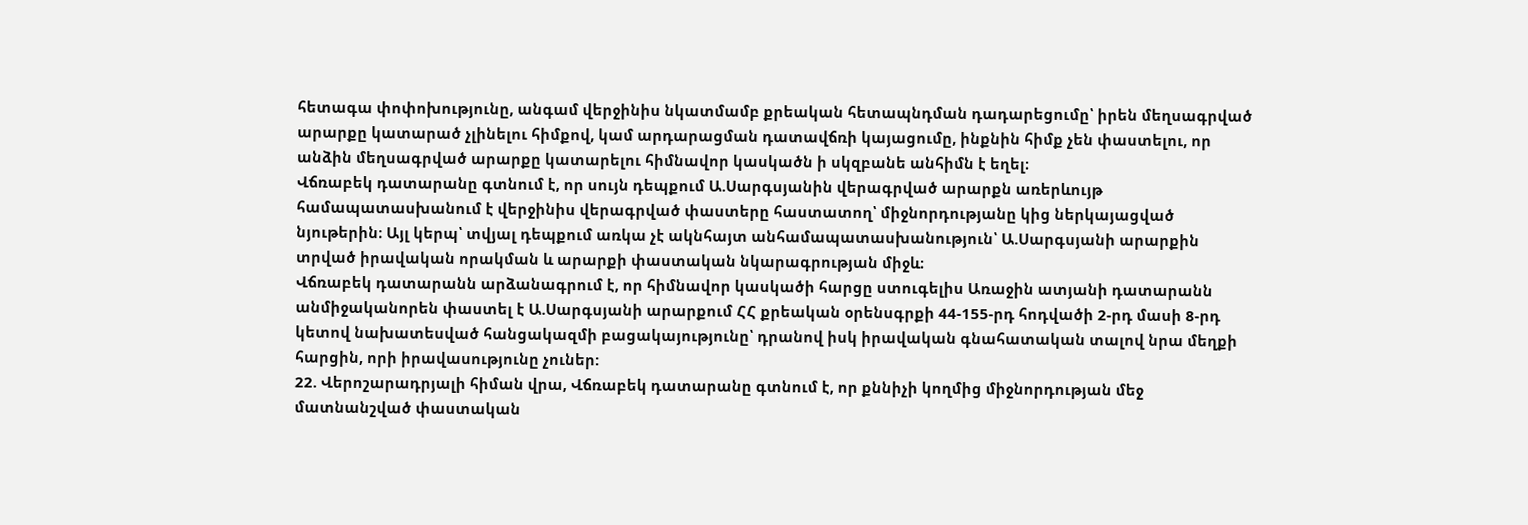հետագա փոփոխությունը, անգամ վերջինիս նկատմամբ քրեական հետապնդման դադարեցումը՝ իրեն մեղսագրված արարքը կատարած չլինելու հիմքով, կամ արդարացման դատավճռի կայացումը, ինքնին հիմք չեն փաստելու, որ անձին մեղսագրված արարքը կատարելու հիմնավոր կասկածն ի սկզբանե անհիմն է եղել։
Վճռաբեկ դատարանը գտնում է, որ սույն դեպքում Ա.Սարգսյանին վերագրված արարքն առերևույթ համապատասխանում է վերջինիս վերագրված փաստերը հաստատող՝ միջնորդությանը կից ներկայացված նյութերին։ Այլ կերպ՝ տվյալ դեպքում առկա չէ ակնհայտ անհամապատասխանություն՝ Ա.Սարգսյանի արարքին տրված իրավական որակման և արարքի փաստական նկարագրության միջև։
Վճռաբեկ դատարանն արձանագրում է, որ հիմնավոր կասկածի հարցը ստուգելիս Առաջին ատյանի դատարանն անմիջականորեն փաստել է Ա.Սարգսյանի արարքում ՀՀ քրեական օրենսգրքի 44-155-րդ հոդվածի 2-րդ մասի 8-րդ կետով նախատեսված հանցակազմի բացակայությունը՝ դրանով իսկ իրավական գնահատական տալով նրա մեղքի հարցին, որի իրավասությունը չուներ:
22. Վերոշարադրյալի հիման վրա, Վճռաբեկ դատարանը գտնում է, որ քննիչի կողմից միջնորդության մեջ մատնանշված փաստական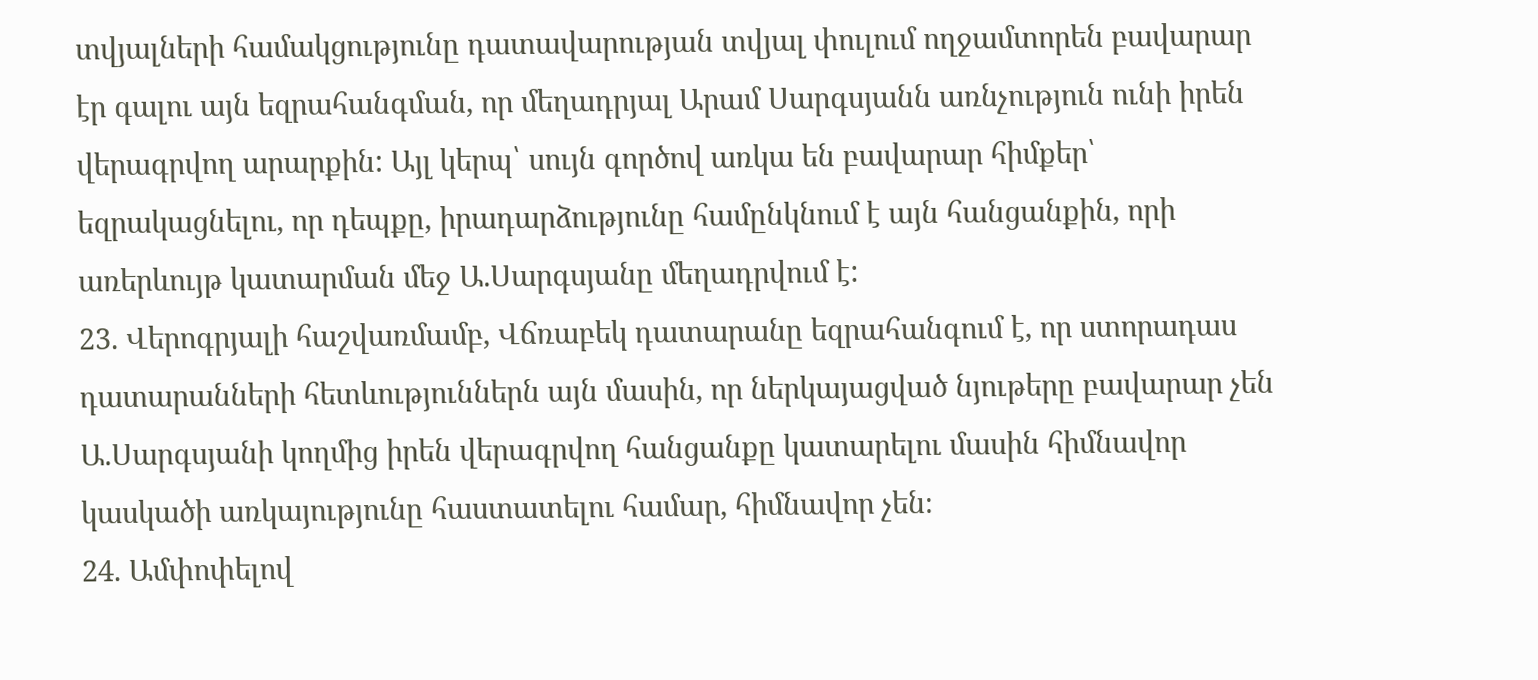տվյալների համակցությունը դատավարության տվյալ փուլում ողջամտորեն բավարար էր գալու այն եզրահանգման, որ մեղադրյալ Արամ Սարգսյանն առնչություն ունի իրեն վերագրվող արարքին: Այլ կերպ՝ սույն գործով առկա են բավարար հիմքեր՝ եզրակացնելու, որ դեպքը, իրադարձությունը համընկնում է այն հանցանքին, որի առերևույթ կատարման մեջ Ա.Սարգսյանը մեղադրվում է:
23. Վերոգրյալի հաշվառմամբ, Վճռաբեկ դատարանը եզրահանգում է, որ ստորադաս դատարանների հետևություններն այն մասին, որ ներկայացված նյութերը բավարար չեն Ա.Սարգսյանի կողմից իրեն վերագրվող հանցանքը կատարելու մասին հիմնավոր կասկածի առկայությունը հաստատելու համար, հիմնավոր չեն։
24. Ամփոփելով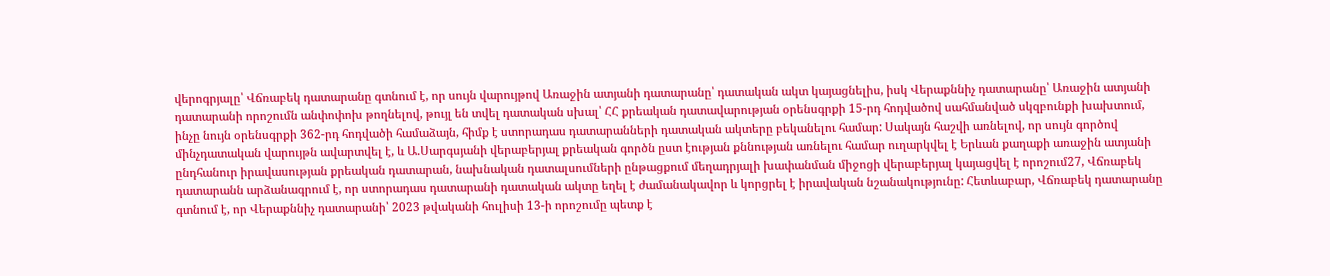վերոգրյալը՝ Վճռաբեկ դատարանը գտնում է, որ սույն վարույթով Առաջին ատյանի դատարանը՝ դատական ակտ կայացնելիս, իսկ Վերաքննիչ դատարանը՝ Առաջին ատյանի դատարանի որոշումն անփոփոխ թողնելով, թույլ են տվել դատական սխալ՝ ՀՀ քրեական դատավարության օրենսգրքի 15-րդ հոդվածով սահմանված սկզբունքի խախտում, ինչը նույն օրենսգրքի 362-րդ հոդվածի համաձայն, հիմք է ստորադաս դատարանների դատական ակտերը բեկանելու համար: Սակայն հաշվի առնելով, որ սույն գործով մինչդատական վարույթն ավարտվել է, և Ա.Սարգսյանի վերաբերյալ քրեական գործն ըստ էության քննության առնելու համար ուղարկվել է Երևան քաղաքի առաջին ատյանի ընդհանուր իրավասության քրեական դատարան, նախնական դատալսումների ընթացքում մեղադրյալի խափանման միջոցի վերաբերյալ կայացվել է որոշում27, Վճռաբեկ դատարանն արձանագրում է, որ ստորադաս դատարանի դատական ակտը եղել է ժամանակավոր և կորցրել է իրավական նշանակությունը: Հետևաբար, Վճռաբեկ դատարանը գտնում է, որ Վերաքննիչ դատարանի՝ 2023 թվականի հուլիսի 13-ի որոշումը պետք է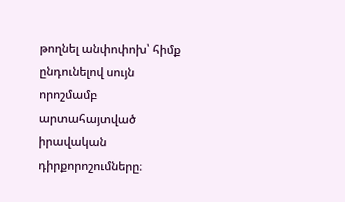թողնել անփոփոխ՝ հիմք ընդունելով սույն որոշմամբ արտահայտված իրավական դիրքորոշումները։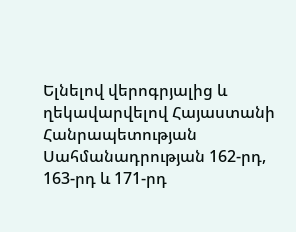Ելնելով վերոգրյալից և ղեկավարվելով Հայաստանի Հանրապետության Սահմանադրության 162-րդ, 163-րդ և 171-րդ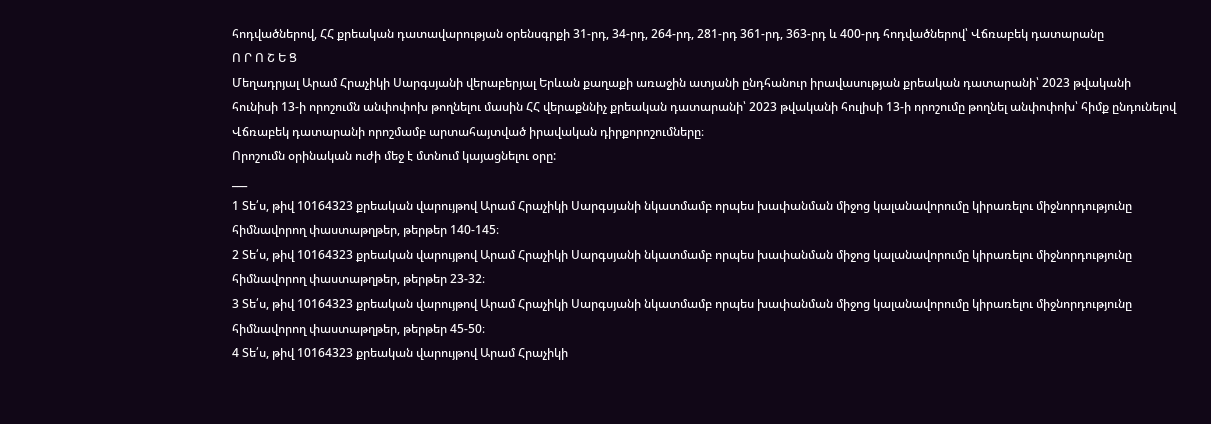հոդվածներով, ՀՀ քրեական դատավարության օրենսգրքի 31-րդ, 34-րդ, 264-րդ, 281-րդ 361-րդ, 363-րդ և 400-րդ հոդվածներով՝ Վճռաբեկ դատարանը
Ո Ր Ո Շ Ե Ց
Մեղադրյալ Արամ Հրաչիկի Սարգսյանի վերաբերյալ Երևան քաղաքի առաջին ատյանի ընդհանուր իրավասության քրեական դատարանի՝ 2023 թվականի հունիսի 13-ի որոշումն անփոփոխ թողնելու մասին ՀՀ վերաքննիչ քրեական դատարանի՝ 2023 թվականի հուլիսի 13-ի որոշումը թողնել անփոփոխ՝ հիմք ընդունելով Վճռաբեկ դատարանի որոշմամբ արտահայտված իրավական դիրքորոշումները։
Որոշումն օրինական ուժի մեջ է մտնում կայացնելու օրը:
___
1 Տե՛ս, թիվ 10164323 քրեական վարույթով Արամ Հրաչիկի Սարգսյանի նկատմամբ որպես խափանման միջոց կալանավորումը կիրառելու միջնորդությունը հիմնավորող փաստաթղթեր, թերթեր 140-145։
2 Տե՛ս, թիվ 10164323 քրեական վարույթով Արամ Հրաչիկի Սարգսյանի նկատմամբ որպես խափանման միջոց կալանավորումը կիրառելու միջնորդությունը հիմնավորող փաստաթղթեր, թերթեր 23-32։
3 Տե՛ս, թիվ 10164323 քրեական վարույթով Արամ Հրաչիկի Սարգսյանի նկատմամբ որպես խափանման միջոց կալանավորումը կիրառելու միջնորդությունը հիմնավորող փաստաթղթեր, թերթեր 45-50։
4 Տե՛ս, թիվ 10164323 քրեական վարույթով Արամ Հրաչիկի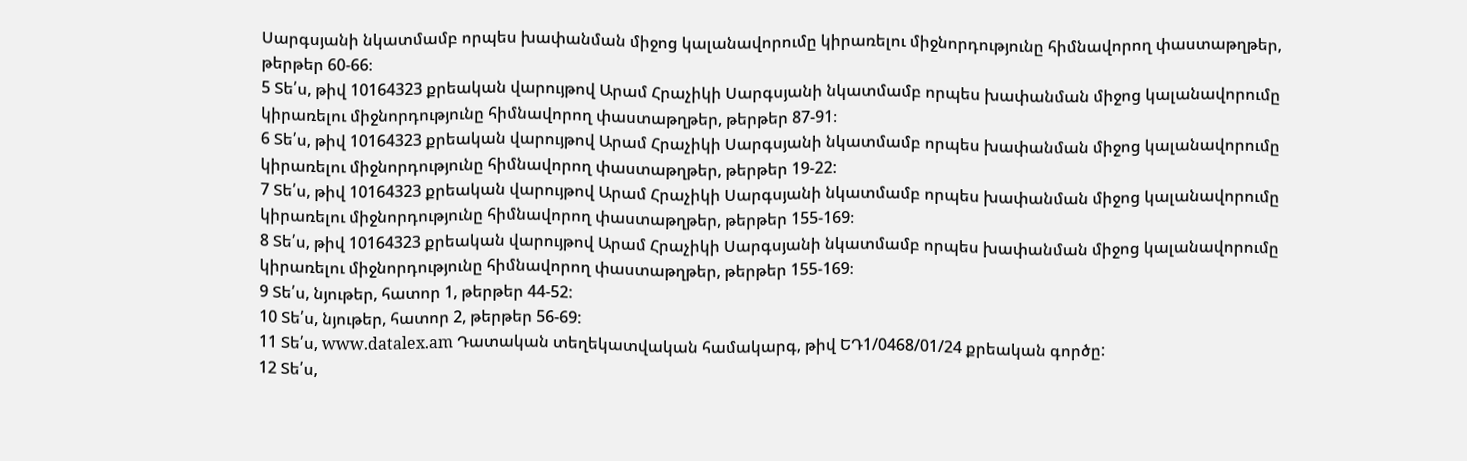Սարգսյանի նկատմամբ որպես խափանման միջոց կալանավորումը կիրառելու միջնորդությունը հիմնավորող փաստաթղթեր, թերթեր 60-66։
5 Տե՛ս, թիվ 10164323 քրեական վարույթով Արամ Հրաչիկի Սարգսյանի նկատմամբ որպես խափանման միջոց կալանավորումը կիրառելու միջնորդությունը հիմնավորող փաստաթղթեր, թերթեր 87-91։
6 Տե՛ս, թիվ 10164323 քրեական վարույթով Արամ Հրաչիկի Սարգսյանի նկատմամբ որպես խափանման միջոց կալանավորումը կիրառելու միջնորդությունը հիմնավորող փաստաթղթեր, թերթեր 19-22:
7 Տե՛ս, թիվ 10164323 քրեական վարույթով Արամ Հրաչիկի Սարգսյանի նկատմամբ որպես խափանման միջոց կալանավորումը կիրառելու միջնորդությունը հիմնավորող փաստաթղթեր, թերթեր 155-169։
8 Տե՛ս, թիվ 10164323 քրեական վարույթով Արամ Հրաչիկի Սարգսյանի նկատմամբ որպես խափանման միջոց կալանավորումը կիրառելու միջնորդությունը հիմնավորող փաստաթղթեր, թերթեր 155-169։
9 Տե՛ս, նյութեր, հատոր 1, թերթեր 44-52:
10 Տե՛ս, նյութեր, հատոր 2, թերթեր 56-69:
11 Տե՛ս, www.datalex.am Դատական տեղեկատվական համակարգ, թիվ ԵԴ1/0468/01/24 քրեական գործը:
12 Տե՛ս,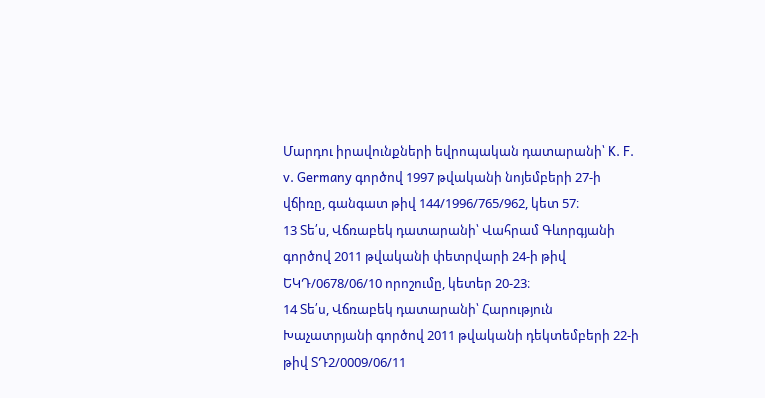Մարդու իրավունքների եվրոպական դատարանի՝ K. F. v. Germany գործով 1997 թվականի նոյեմբերի 27-ի վճիռը, գանգատ թիվ 144/1996/765/962, կետ 57։
13 Տե՛ս, Վճռաբեկ դատարանի՝ Վահրամ Գևորգյանի գործով 2011 թվականի փետրվարի 24-ի թիվ ԵԿԴ/0678/06/10 որոշումը, կետեր 20-23։
14 Տե՛ս, Վճռաբեկ դատարանի՝ Հարություն Խաչատրյանի գործով 2011 թվականի դեկտեմբերի 22-ի թիվ ՏԴ2/0009/06/11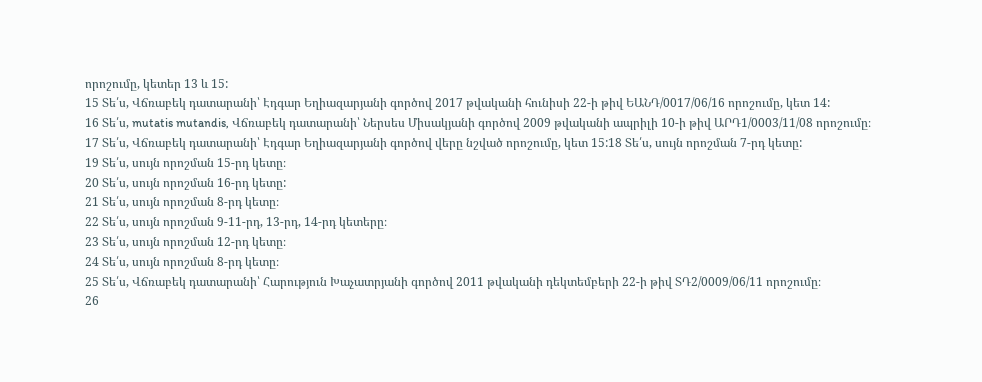որոշումը, կետեր 13 և 15:
15 Տե՛ս, Վճռաբեկ դատարանի՝ Էդգար Եղիազարյանի գործով 2017 թվականի հունիսի 22-ի թիվ ԵԱՆԴ/0017/06/16 որոշումը, կետ 14:
16 Տե՛ս, mutatis mutandis, Վճռաբեկ դատարանի՝ Ներսես Միսակյանի գործով 2009 թվականի ապրիլի 10-ի թիվ ԱՐԴ1/0003/11/08 որոշումը։
17 Տե՛ս, Վճռաբեկ դատարանի՝ Էդգար Եղիազարյանի գործով վերը նշված որոշումը, կետ 15:18 Տե՛ս, սույն որոշման 7-րդ կետը:
19 Տե՛ս, սույն որոշման 15-րդ կետը։
20 Տե՛ս, սույն որոշման 16-րդ կետը:
21 Տե՛ս, սույն որոշման 8-րդ կետը։
22 Տե՛ս, սույն որոշման 9-11-րդ, 13-րդ, 14-րդ կետերը։
23 Տե՛ս, սույն որոշման 12-րդ կետը։
24 Տե՛ս, սույն որոշման 8-րդ կետը։
25 Տե՛ս, Վճռաբեկ դատարանի՝ Հարություն Խաչատրյանի գործով 2011 թվականի դեկտեմբերի 22-ի թիվ ՏԴ2/0009/06/11 որոշումը։
26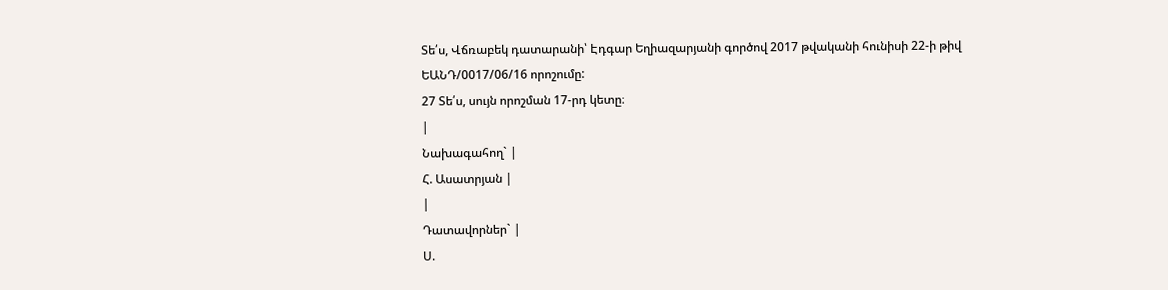Տե՛ս, Վճռաբեկ դատարանի՝ Էդգար Եղիազարյանի գործով 2017 թվականի հունիսի 22-ի թիվ ԵԱՆԴ/0017/06/16 որոշումը:
27 Տե՛ս, սույն որոշման 17-րդ կետը։
|
Նախագահող` |
Հ. Ասատրյան |
|
Դատավորներ` |
Ս.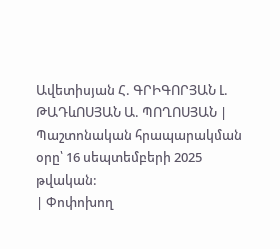Ավետիսյան Հ. ԳՐԻԳՈՐՅԱՆ Լ. ԹԱԴևՈՍՅԱՆ Ա. ՊՈՂՈՍՅԱՆ |
Պաշտոնական հրապարակման օրը՝ 16 սեպտեմբերի 2025 թվական:
| Փոփոխող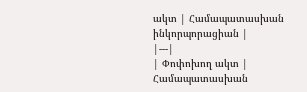ակտ | Համապատասխան ինկորպորացիան |
|---|
| Փոփոխող ակտ | Համապատասխան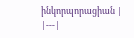ինկորպորացիան |
|---|